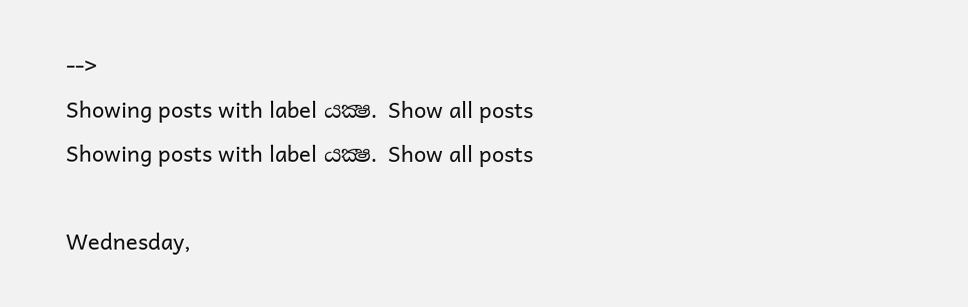-->
Showing posts with label යක්‍ෂ. Show all posts
Showing posts with label යක්‍ෂ. Show all posts

Wednesday,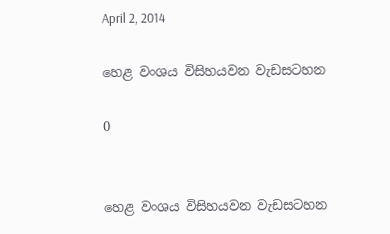April 2, 2014

හෙළ වංශය විසිහයවන වැඩසටහන

0


හෙළ වංශය විසිහයවන වැඩසටහන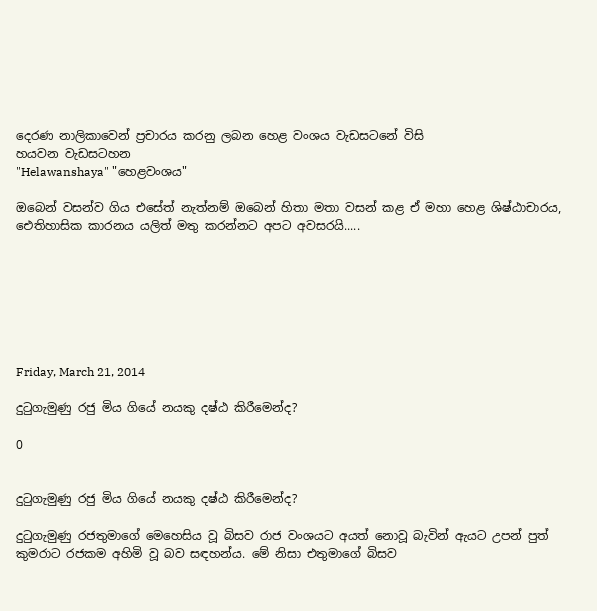දෙරණ නාලිකාවෙන් ප්‍රචාරය කරනු ලබන හෙළ වංශය වැඩසටනේ විසි
හයවන වැඩසටහන
"Helawanshaya" "හෙළවංශය"

ඔබෙන් වසන්ව ගිය එසේත් නැත්නම් ඔබෙන් හිතා මතා වසන් කළ ඒ මහා හෙළ ශිෂ්ඨාචාරය, ඓතිහාසික කාරනය යලිත් මතු කරන්නට අපට අවසරයි.....







Friday, March 21, 2014

දුටුගැමුණු රජු මිය ගියේ නයකු දෂ්ඨ කිරීමෙන්ද?

0


දුටුගැමුණු රජු මිය ගියේ නයකු දෂ්ඨ කිරීමෙන්ද?

දුටුගැමුණු රජතුමාගේ මෙහෙසිය වූ බිසව රාජ වංශයට අයත් නොවූ බැවින් ඇයට උපන් පුත් කුමරාට රජකම අහිමි වූ බව සඳහන්ය. මේ නිසා එතුමාගේ බිසව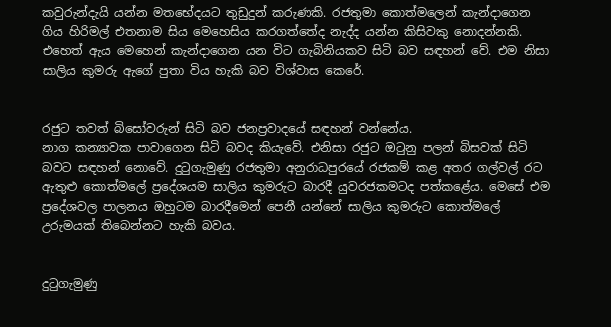කවුරුන්දැයි යන්න මතභේදයට තුඩුදුන් කරුණකි. රජතුමා කොත්මලෙන් කැන්දාගෙන ගිය හිරිමල් එතනාම සිය මෙහෙසිය කරගත්තේද නැද්ද යන්න කිසිවකු නොදන්නකි. එහෙත් ඇය මෙහෙන් කැන්දාගෙන යන විට ගැබිනියකව සිටි බව සඳහන් වේ. එම නිසා සාලිය කුමරු ඇගේ පුතා විය හැකි බව විශ්වාස කෙරේ.


රජුට තවත් බිසෝවරුන් සිටි බව ජනප්‍රවාදයේ සඳහන් වන්නේය.
නාග කන්‍යාවක පාවාගෙන සිටි බවද කියැවේ. එනිසා රජුට ඔටුනු පලන් බිසවක් සිටි බවට සඳහන් නොවේ. දුටුගැමුණු රජතුමා අනුරාධපුරයේ රජකම් කළ අතර ගල්වල් රට ඇතුළු කොත්මලේ ප්‍රදේශයම සාලිය කුමරුට බාරදී යුවරජකමටද පත්කළේය. මෙසේ එම ප්‍රදේශවල පාලනය ඔහුටම බාරදීමෙන් පෙනී යන්නේ සාලිය කුමරුට කොත්මලේ උරුමයක් තිබෙන්නට හැකි බවය.


දුටුගැමුණු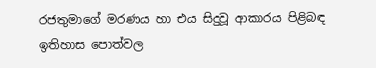රජතුමාගේ මරණය හා එය සිදුවූ ආකාරය පිළිබඳ ඉතිහාස පොත්වල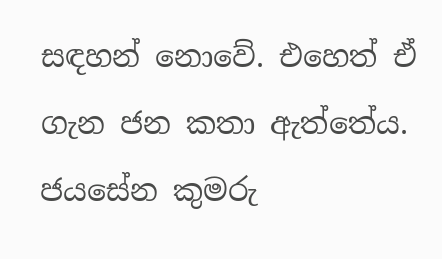සඳහන් නොවේ. එහෙත් ඒ ගැන ජන කතා ඇත්තේය. ජයසේන කුමරු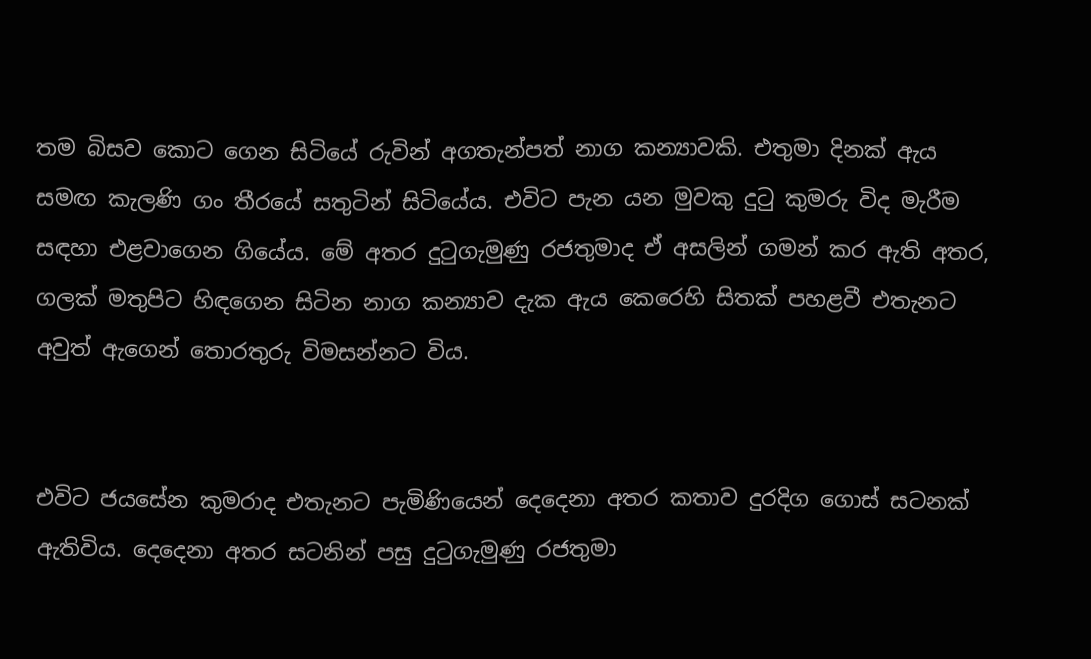තම බිසව කොට ගෙන සිටියේ රුවින් අගතැන්පත් නාග කන්‍යාවකි. එතුමා දිනක් ඇය සමඟ කැලණි ගං තීරයේ සතුටින් සිටියේය. එවිට පැන යන මුවකු දුටු කුමරු විද මැරීම සඳහා එළවාගෙන ගියේය. මේ අතර දුටුගැමුණු රජතුමාද ඒ අසලින් ගමන් කර ඇති අතර, ගලක් මතුපිට හිඳගෙන සිටින නාග කන්‍යාව දැක ඇය කෙරෙහි සිතක් පහළවී එතැනට අවුත් ඇගෙන් තොරතුරු විමසන්නට විය.


එවිට ජයසේන කුමරාද එතැනට පැමිණියෙන් දෙදෙනා අතර කතාව දුරදිග ගොස් සටනක් ඇතිවිය. දෙදෙනා අතර සටනින් පසු දුටුගැමුණු රජතුමා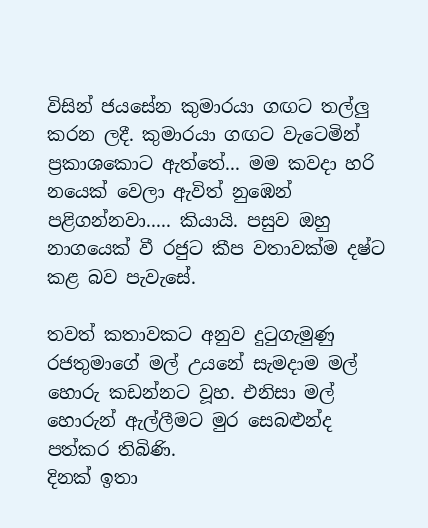විසින් ජයසේන කුමාරයා ගඟට තල්ලු කරන ලදී. කුමාරයා ගඟට වැටෙමින් ප්‍රකාශකොට ඇත්තේ... මම කවදා හරි නයෙක් වෙලා ඇවිත් නුඹෙන් පළිගන්නවා..... කියායි. පසුව ඔහු නාගයෙක් වී රජුට කීප වතාවක්ම දෂ්ට කළ බව පැවැසේ.

තවත් කතාවකට අනුව දුටුගැමුණු රජතුමාගේ මල් උයනේ සැමදාම මල් හොරු කඩන්නට වූහ. එනිසා මල් හොරුන් ඇල්ලීමට මුර සෙබළුන්ද පත්කර තිබිණි.
දිනක් ඉතා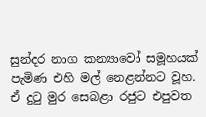සුන්දර නාග කන්‍යාවෝ සමූහයක් පැමිණ එහි මල් නෙළන්නට වූහ. ඒ දුටු මුර සෙබළා රජුට එපුවත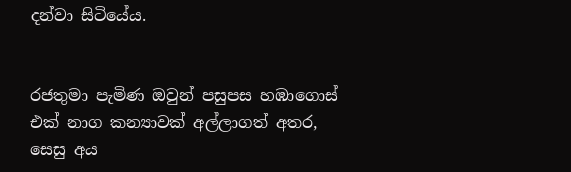දන්වා සිටියේය.


රජතුමා පැමිණ ඔවුන් පසුපස හඹාගොස් එක් නාග කන්‍යාවක් අල්ලාගත් අතර, සෙසු අය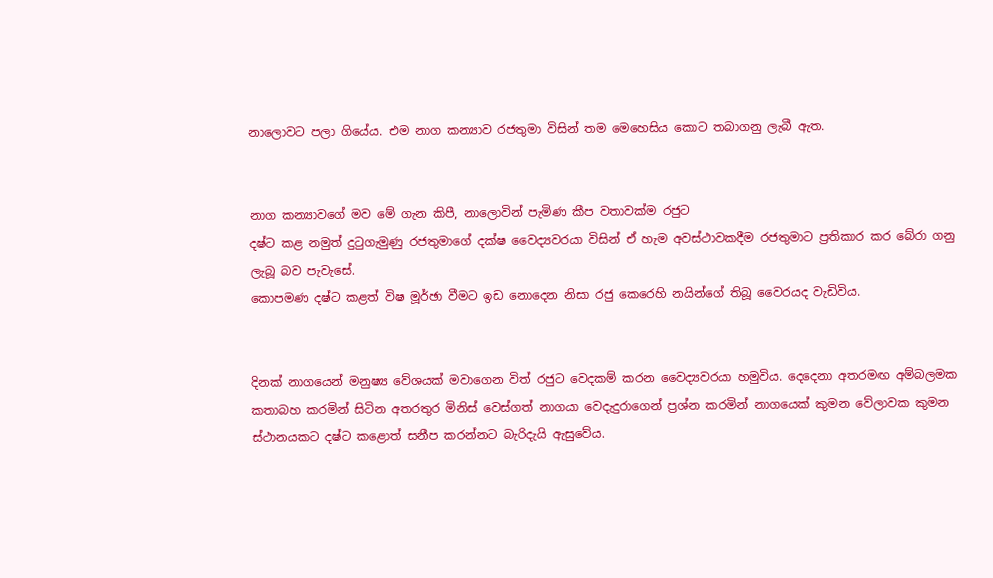නාලොවට පලා ගියේය. එම නාග කන්‍යාව රජතුමා විසින් තම මෙහෙසිය කොට තබාගනු ලැබී ඇත.


නාග කන්‍යාවගේ මව මේ ගැන කිපී, නාලොවින් පැමිණ කීප වතාවක්ම රජුට
දෂ්ට කළ නමුත් දුටුගැමුණු රජතුමාගේ දක්ෂ වෛද්‍යවරයා විසින් ඒ හැම අවස්ථාවකදීම රජතුමාට ප්‍රතිකාර කර බේරා ගනු ලැබූ බව පැවැසේ.
කොපමණ දෂ්ට කළත් විෂ මූර්ඡා වීමට ඉඩ නොදෙන නිසා රජු කෙරෙහි නයින්ගේ තිබූ වෛරයද වැඩිවිය.


දිනක් නාගයෙන් මනුෂ්‍ය වේශයක් මවාගෙන විත් රජුට වෙදකම් කරන වෛද්‍යවරයා හමුවිය. දෙදෙනා අතරමඟ අම්බලමක කතාබහ කරමින් සිටින අතරතුර මිනිස් වෙස්ගත් නාගයා වෙදැදුරාගෙන් ප්‍රශ්න කරමින් නාගයෙක් කුමන වේලාවක කුමන ස්ථානයකට දෂ්ට කළොත් සනීප කරන්නට බැරිදැයි ඇසුවේය.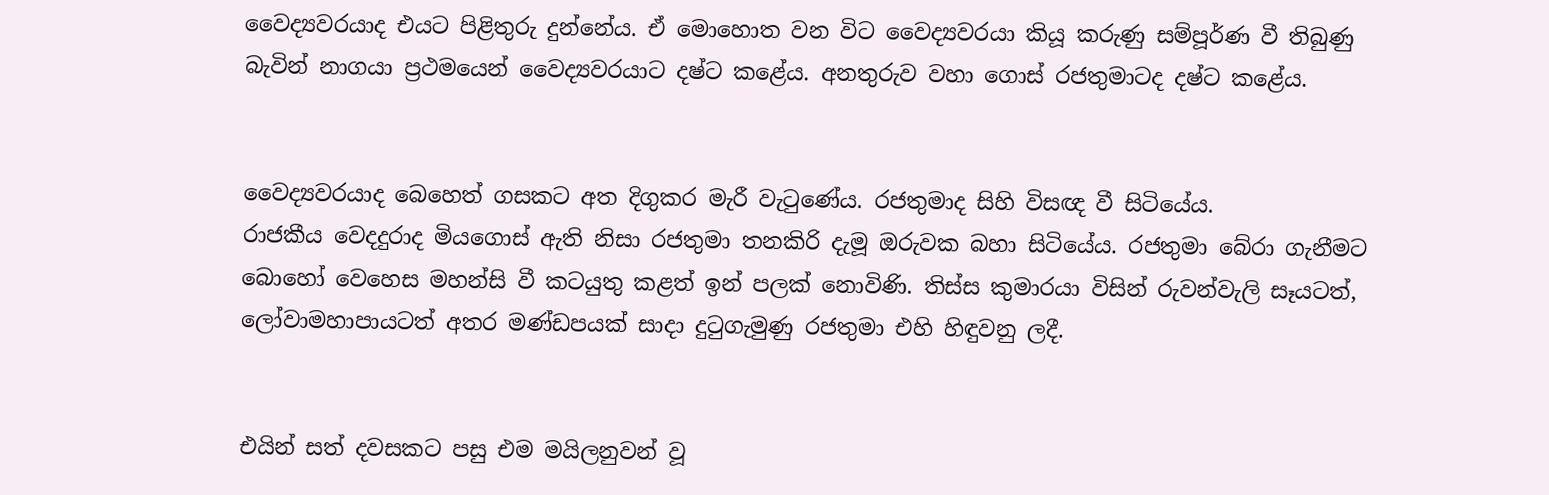වෛද්‍යවරයාද එයට පිළිතුරු දුන්නේය. ඒ මොහොත වන විට වෛද්‍යවරයා කියූ කරුණු සම්පූර්ණ වී තිබුණු බැවින් නාගයා ප්‍රථමයෙන් වෛද්‍යවරයාට දෂ්ට කළේය. අනතුරුව වහා ගොස් රජතුමාටද දෂ්ට කළේය.


වෛද්‍යවරයාද බෙහෙත් ගසකට අත දිගුකර මැරී වැටුණේය. රජතුමාද සිහි විසඥ වී සිටියේය.
රාජකීය වෙදදුරාද මියගොස් ඇති නිසා රජතුමා තනකිරි දැමූ ඔරුවක බහා සිටියේය. රජතුමා බේරා ගැනීමට බොහෝ වෙහෙස මහන්සි වී කටයුතු කළත් ඉන් පලක් නොවිණි. තිස්ස කුමාරයා විසින් රුවන්වැලි සෑයටත්, ලෝවාමහාපායටත් අතර මණ්ඩපයක් සාදා දුටුගැමුණු රජතුමා එහි හිඳුවනු ලදී.


එයින් සත් දවසකට පසු එම මයිලනුවන් වූ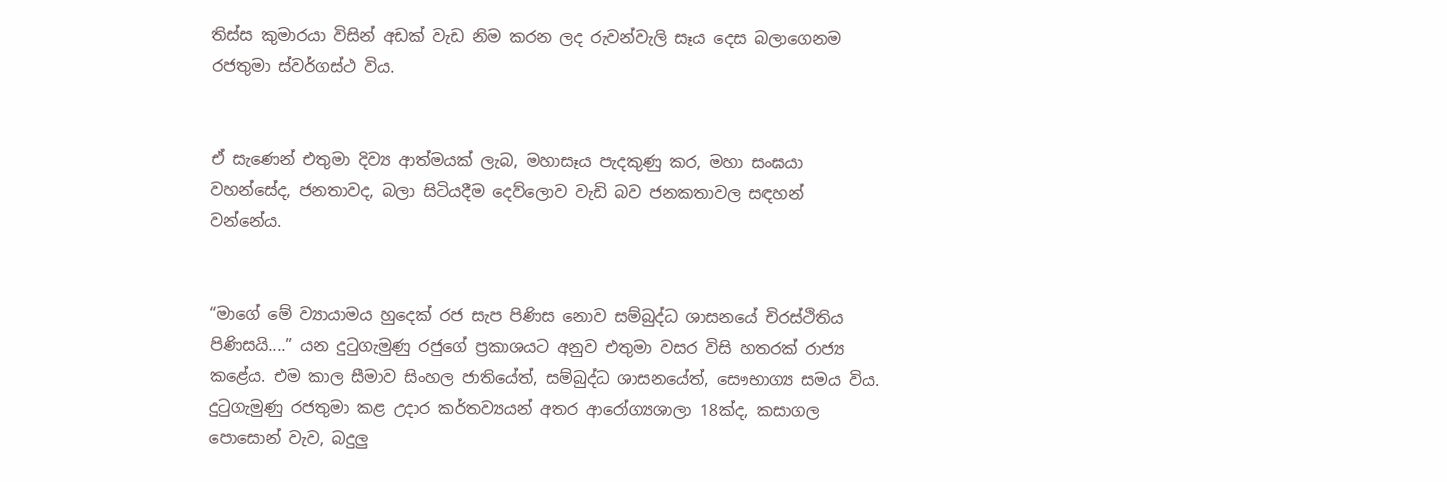තිස්ස කුමාරයා විසින් අඩක් වැඩ නිම කරන ලද රුවන්වැලි සෑය දෙස බලාගෙනම රජතුමා ස්වර්ගස්ථ විය.


ඒ සැණෙන් එතුමා දිව්‍ය ආත්මයක් ලැබ, මහාසෑය පැදකුණු කර, මහා සංඝයා වහන්සේද, ජනතාවද, බලා සිටියදීම දෙව්ලොව වැඩි බව ජනකතාවල සඳහන් වන්නේය.


“මාගේ මේ ව්‍යායාමය හුදෙක් රජ සැප පිණිස නොව සම්බුද්ධ ශාසනයේ චිරස්ථිතිය පිණිසයි....” යන දුටුගැමුණු රජුගේ ප්‍රකාශයට අනුව එතුමා වසර විසි හතරක් රාජ්‍ය කළේය. එම කාල සීමාව සිංහල ජාතියේත්, සම්බුද්ධ ශාසනයේත්, සෞභාග්‍ය සමය විය. දුටුගැමුණු රජතුමා කළ උදාර කර්තව්‍යයන් අතර ආරෝග්‍යශාලා 18ක්ද, කසාගල පොසොන් වැව, බදුලු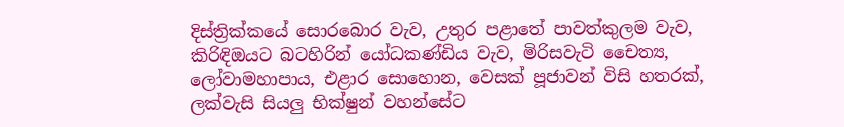දිස්ත්‍රික්කයේ සොරබොර වැව, උතුර පළාතේ පාවත්කුලම වැව, කිරිඳිඔයට බටහිරින් යෝධකණ්ඩිය වැව, මිරිසවැටි චෛත්‍ය, ලෝවාමහාපාය, එළාර සොහොන, වෙසක් පූජාවන් විසි හතරක්, ලක්වැසි සියලු භික්ෂුන් වහන්සේට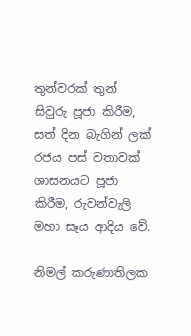තුන්වරක් තුන් සිවුරු පූජා කිරීම, සත් දින බැගින් ලක් රජය පස් වතාවක් ශාසනයට පූජා කිරීම, රුවන්වැලි මහා සෑය ආදිය වේ.

නිමල් කරුණාතිලක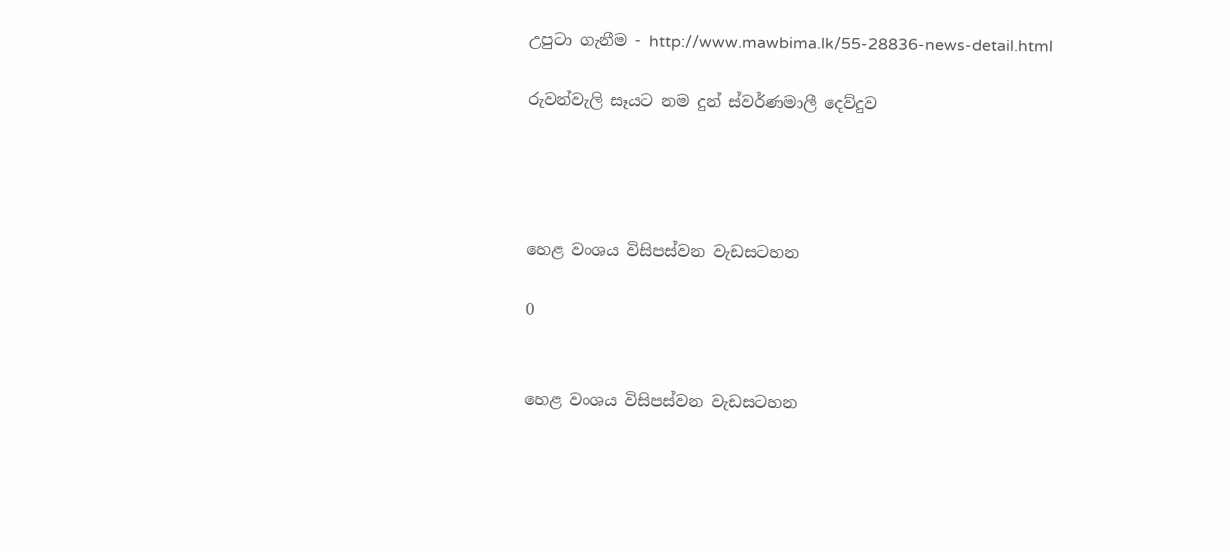උපුටා ගැනීම - http://www.mawbima.lk/55-28836-news-detail.html

රුවන්වැලි සෑයට නම දුන් ස්‌වර්ණමාලී දෙව්දුව




හෙළ වංශය විසිපස්වන වැඩසටහන

0


හෙළ වංශය විසිපස්වන වැඩසටහන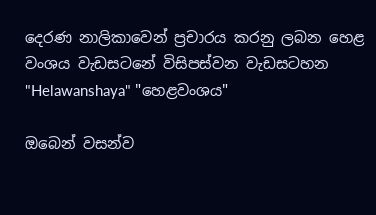දෙරණ නාලිකාවෙන් ප්‍රචාරය කරනු ලබන හෙළ වංශය වැඩසටනේ විසිපස්වන වැඩසටහන
"Helawanshaya" "හෙළවංශය"

ඔබෙන් වසන්ව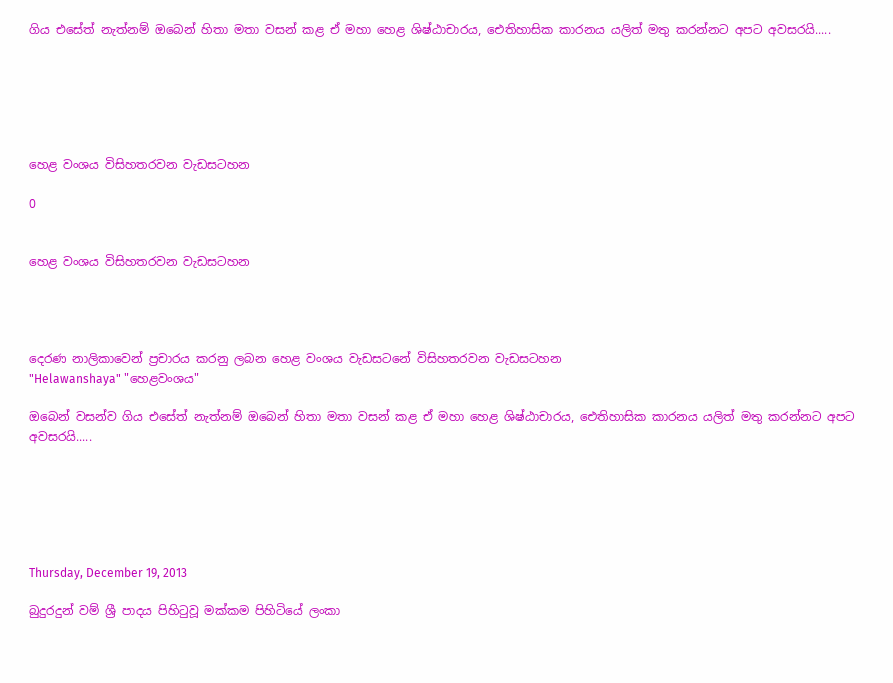ගිය එසේත් නැත්නම් ඔබෙන් හිතා මතා වසන් කළ ඒ මහා හෙළ ශිෂ්ඨාචාරය, ඓතිහාසික කාරනය යලිත් මතු කරන්නට අපට අවසරයි.....






හෙළ වංශය විසිහතරවන වැඩසටහන

0


හෙළ වංශය විසිහතරවන වැඩසටහන




දෙරණ නාලිකාවෙන් ප්‍රචාරය කරනු ලබන හෙළ වංශය වැඩසටනේ විසිහතරවන වැඩසටහන
"Helawanshaya" "හෙළවංශය"

ඔබෙන් වසන්ව ගිය එසේත් නැත්නම් ඔබෙන් හිතා මතා වසන් කළ ඒ මහා හෙළ ශිෂ්ඨාචාරය, ඓතිහාසික කාරනය යලිත් මතු කරන්නට අපට අවසරයි.....






Thursday, December 19, 2013

බුදුරදුන් වම් ශ්‍රී පාදය පිහිටුවූ මක්කම පිහිටියේ ලංකා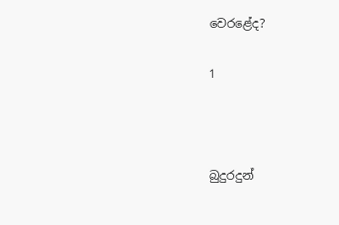වෙරළේද?

1



බුදුරදුන්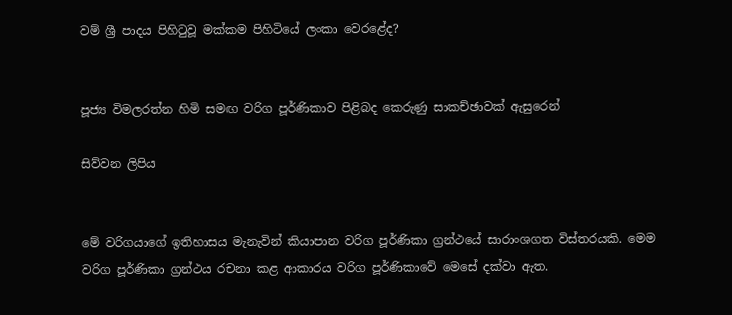වම් ශ්‍රී පාදය පිහිටුවූ මක්කම පිහිටියේ ලංකා වෙරළේද?


පූජ්‍ය විමලරත්න හිමි සමඟ වරිග පූර්ණිකාව පිළිබද කෙරුණු සාකච්ඡාවක් ඇසුරෙන්

සිව්වන ලිපිය


මේ වරිගයාගේ ඉතිහාසය මැනැවින් කියාපාන වරිග පූර්ණිකා ග්‍රන්ථයේ සාරාංශගත විස්තරයකි. මෙම වරිග පූර්ණිකා ග්‍රන්ථය රචනා කළ ආකාරය වරිග පූර්ණිකාවේ මෙසේ දක්වා ඇත.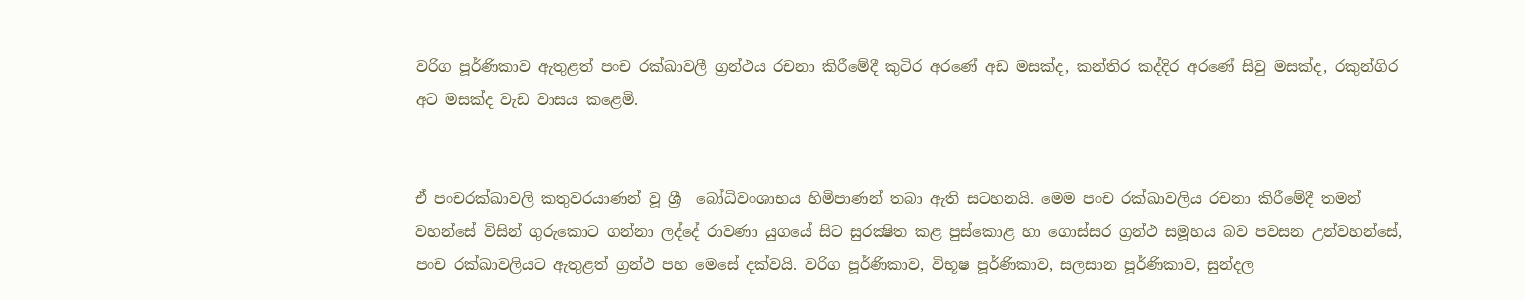වරිග පූර්ණිකාව ඇතුළත් පංච රක්ඛාවලී ග්‍රන්ථය රචනා කිරීමේදී කුටිර අරණේ අඩ මසක්ද, කන්තිර කද්දිර අරණේ සිවු මසක්ද, රකුන්ගිර අට මසක්ද වැඩ වාසය කළෙමි.


ඒ පංචරක්ඛාවලි කතුවරයාණන් වූ ශ්‍රී  බෝධිවංශාභය හිමිපාණන් තබා ඇති සටහනයි. මෙම පංච රක්ඛාවලිය රචනා කිරීමේදී තමන් වහන්සේ විසින් ගුරුකොට ගන්නා ලද්දේ රාවණා යුගයේ සිට සුරක්‍ෂිත කළ පුස්කොළ හා ගොස්සර ග්‍රන්ථ සමූහය බව පවසන උන්වහන්සේ, පංච රක්ඛාවලියට ඇතුළත් ග්‍රන්ථ පහ මෙසේ දක්වයි. වරිග පූර්ණිකාව, විභූෂ පූර්ණිකාව, සලසාන පූර්ණිකාව, සුන්දල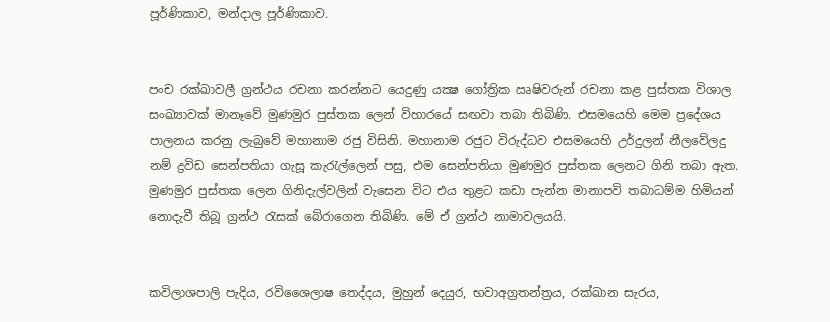පූර්ණිකාව, මන්දාල පූර්ණිකාව.


පංච රක්ඛාවලී ග්‍රන්ථය රචනා කරන්නට යෙදුණු යක්‍ෂ ගෝත්‍රික ඍෂිවරුන් රචනා කළ පුස්තක විශාල සංඛ්‍යාවක් මානෑවේ මුණමුර පුස්තක ලෙන් විහාරයේ සඟවා තබා තිබිණි. එසමයෙහි මෙම ප්‍රදේශය පාලනය කරනු ලැබුවේ මහානාම රජු විසිනි. මහානාම රජුට විරුද්ධව එසමයෙහි උර්දුලන් නීලවේලදු නම් ද්‍රවිඩ සෙන්පතියා ගැසූ කැරැල්ලෙන් පසු, එම සෙන්පතියා මුණමුර පුස්තක ලෙනට ගිනි තබා ඇත. මුණමුර පුස්තක ලෙන ගිනිදැල්වලින් වැසෙන විට එය තුළට කඩා පැන්න මානාපවි තබාධම්ම හිමියන් නොදැවී තිබූ ග්‍රන්ථ රැසක් බේරාගෙන තිබිණි. මේ ඒ ග්‍රන්ථ නාමාවලයයි.


කවිලාශපාලි පැදිය, රවිශෛලාෂ තෙද්දය, මුහුන් දෙයුර, භවාඅග්‍රතන්ත්‍රය, රක්ඛාන සැරය,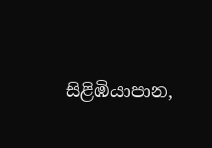සිළිඹියාපාන,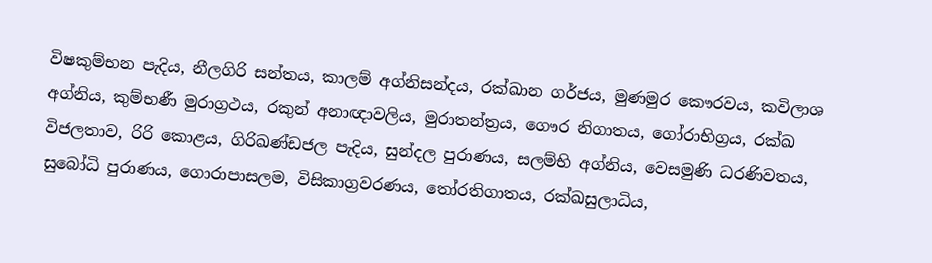විෂකුම්භන පැදිය, නීලගිරි සන්තය, කාලම් අග්නිසන්දය, රක්ඛාන ගර්ජය, මුණමුර කෞරවය, කවිලාශ අග්නිය, කුම්භණී මුරාග්‍රථය, රකුන් අනාඥාවලිය, මුරාතන්ත්‍රය, ගෞර නිගාතය, ගෝරාභිග්‍රය, රක්ඛ විජලතාව, රිරි කොළය, ගිරිඛණ්ඩජල පැදිය, සුන්දල පුරාණය, සලම්භි අග්නිය, වෙසමුණි ධරණිවතය, සුබෝධි පුරාණය, ගොරාපාසලම, විසිකාග්‍රවරණය, තෝරතිගාතය, රක්ඛසුලාධිය,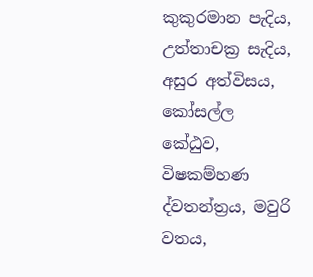කුකුරමාන පැදිය, උත්තාචක්‍ර සැදිය, අසුර අත්විසය, කෝසල්ල කේඨුව, විෂකම්හණ ද්වතන්ත්‍රය, මවුරි වතය,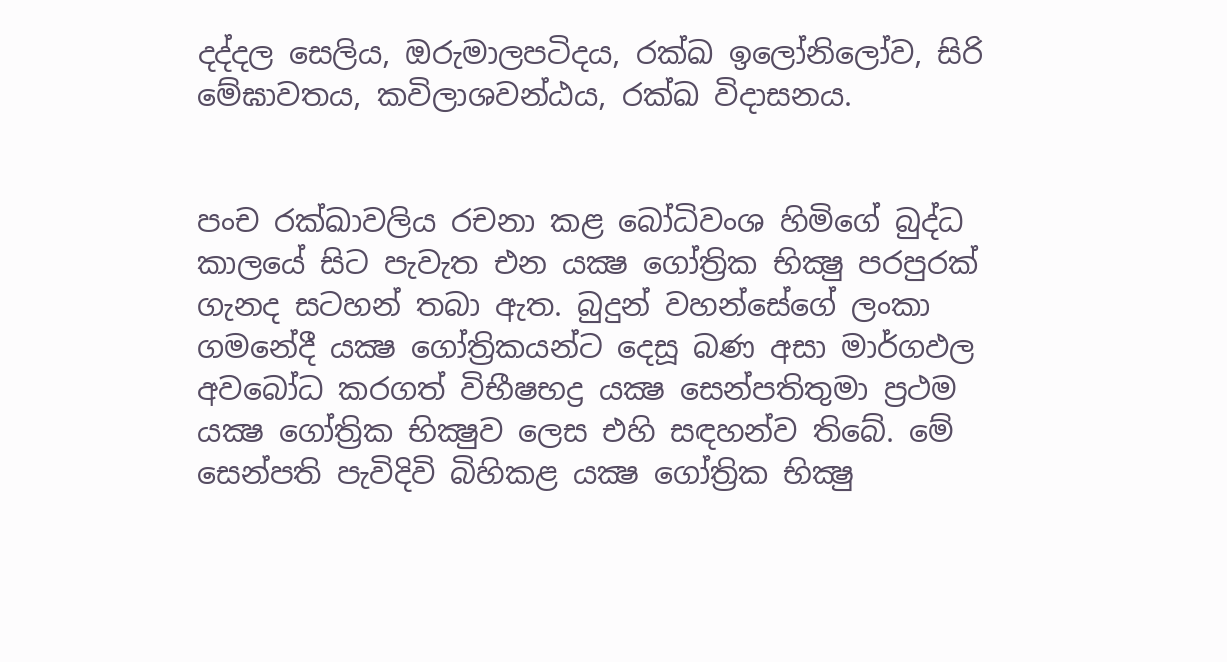දද්දල සෙලිය, ඔරුමාලපටිදය, රක්ඛ ඉලෝනිලෝව, සිරි මේඝාවතය, කවිලාශවන්ඨය, රක්ඛ විදාසනය.


පංච රක්ඛාවලිය රචනා කළ බෝධිවංශ හිමිගේ බුද්ධ කාලයේ සිට පැවැත එන යක්‍ෂ ගෝත්‍රික භික්‍ෂු පරපුරක් ගැනද සටහන් තබා ඇත. බුදුන් වහන්සේගේ ලංකා ගමනේදී යක්‍ෂ ගෝත්‍රිකයන්ට දෙසූ බණ අසා මාර්ගඵල අවබෝධ කරගත් විභීෂභද්‍ර යක්‍ෂ සෙන්පතිතුමා ප්‍රථම යක්‍ෂ ගෝත්‍රික භික්‍ෂුව ලෙස එහි සඳහන්ව තිබේ. මේ සෙන්පති පැවිදිවි බිහිකළ යක්‍ෂ ගෝත්‍රික භික්‍ෂු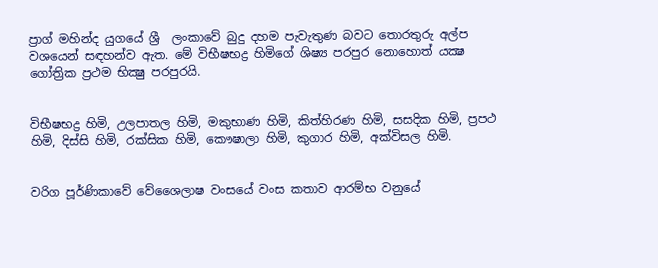ප්‍රාග් මහින්ද යුගයේ ශ්‍රී  ලංකාවේ බුදු දහම පැවැතුණ බවට තොරතුරු අල්ප වශයෙන් සඳහන්ව ඇත. මේ විභීෂභද්‍ර හිමිගේ ශිෂ්‍ය පරපුර නොහොත් යක්‍ෂ ගෝත්‍රික ප්‍රථම භික්‍ෂු පරපුරයි.


විභීෂභද්‍ර හිමි, උලපාතල හිමි, මකුභාණ හිමි, කිත්හිරණ හිමි, සසදික හිමි, ප්‍රපථ හිමි, දිස්සි හිමි, රක්සික හිමි, කෞෂාලා හිමි, කුගාර හිමි, අක්විසල හිමි.


වරිග පූර්ණිකාවේ වේශෛලාෂ වංසයේ වංස කතාව ආරම්භ වනුයේ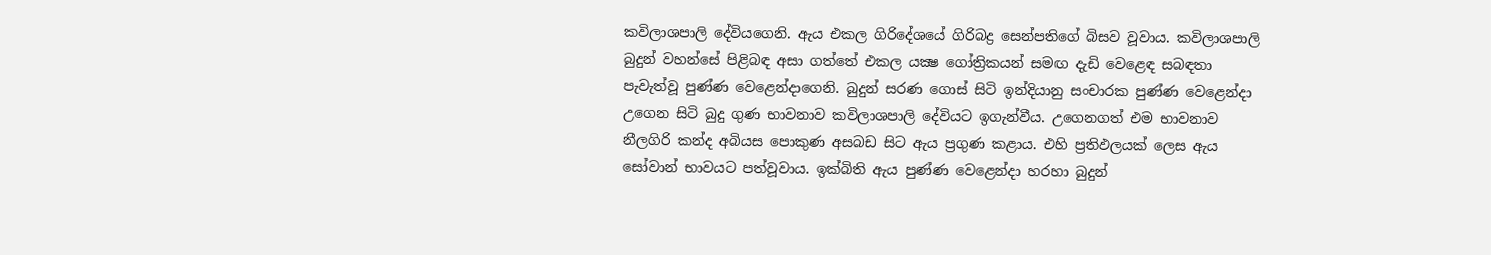කවිලාශපාලි දේවියගෙනි. ඇය එකල ගිරිදේශයේ ගිරිබද්‍ර සෙන්පතිගේ බිසව වූවාය. කවිලාශපාලි බුදුන් වහන්සේ පිළිබඳ අසා ගත්තේ එකල යක්‍ෂ ගෝත්‍රිකයන් සමඟ දැඩි වෙළෙඳ සබඳතා පැවැත්වූ පුණ්ණ වෙළෙන්දාගෙනි. බුදුන් සරණ ගොස් සිටි ඉන්දියානු සංචාරක පුණ්ණ වෙළෙන්දා උගෙන සිටි බුදු ගුණ භාවනාව කවිලාශපාලි දේවියට ඉගැන්වීය. උගෙනගත් එම භාවනාව නීලගිරි කන්ද අබියස පොකුණ අසබඩ සිට ඇය ප්‍රගුණ කළාය. එහි ප්‍රතිඵලයක් ලෙස ඇය සෝවාන් භාවයට පත්වූවාය. ඉක්බිති ඇය පුණ්ණ වෙළෙන්දා හරහා බුදුන්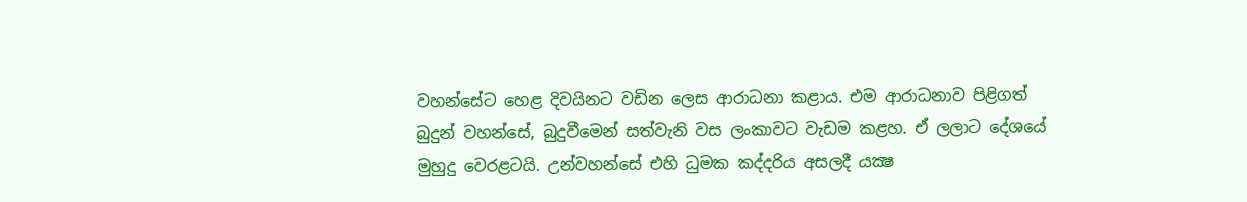වහන්සේට හෙළ දිවයිනට වඩින ලෙස ආරාධනා කළාය. එම ආරාධනාව පිළිගත් බුදුන් වහන්සේ, බුදුවීමෙන් සත්වැනි වස ලංකාවට වැඩම කළහ. ඒ ලලාට දේශයේ මුහුදු වෙරළටයි. උන්වහන්සේ එහි ධුමක කද්දරිය අසලදී යක්‍ෂ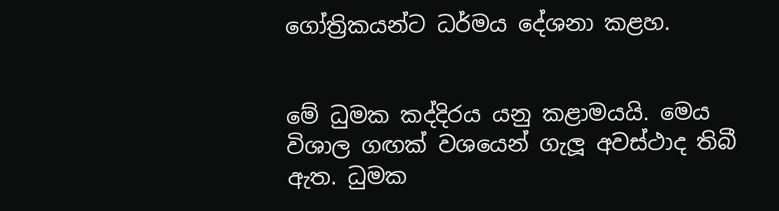ගෝත්‍රිකයන්ට ධර්මය දේශනා කළහ.


මේ ධුමක කද්දිරය යනු කළාමයයි. මෙය විශාල ගඟක් වශයෙන් ගැලූ අවස්ථාද තිබී ඇත. ධුමක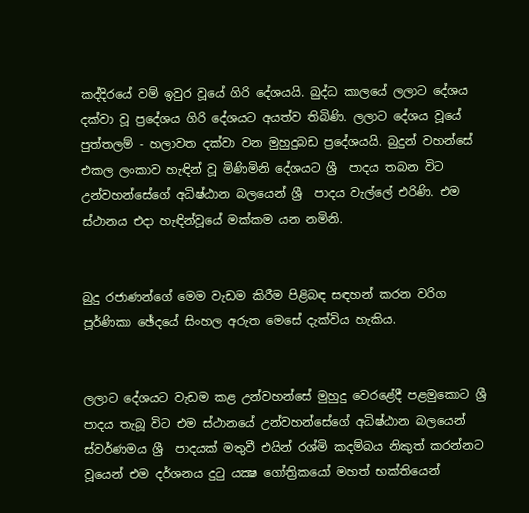කද්දිරයේ වම් ඉවුර වූයේ ගිරි දේශයයි. බුද්ධ කාලයේ ලලාට දේශය දක්වා වූ ප්‍රදේශය ගිරි දේශයට අයත්ව තිබිණි. ලලාට දේශය වූයේ පුත්තලම් - හලාවත දක්වා වන මුහුදුබඩ ප්‍රදේශයයි. බුදුන් වහන්සේ එකල ලංකාව හැඳින් වූ මිණිමිනි දේශයට ශ්‍රී  පාදය තබන විට උන්වහන්සේගේ අධිෂ්ඨාන බලයෙන් ශ්‍රී  පාදය වැල්ලේ එරිණි. එම ස්ථානය එදා හැඳින්වූයේ මක්කම යන නමිනි.


බුදු රජාණන්ගේ මෙම වැඩම කිරීම පිළිබඳ සඳහන් කරන වරිග පූර්ණිකා ඡේදයේ සිංහල අරුත මෙසේ දැක්විය හැකිය.


ලලාට දේශයට වැඩම කළ උන්වහන්සේ මුහුදු වෙරළේදී පළමුකොට ශ්‍රී  පාදය තැබූ විට එම ස්ථානයේ උන්වහන්සේගේ අධිෂ්ඨාන බලයෙන් ස්වර්ණමය ශ්‍රී  පාදයක් මතුවී එයින් රශ්මි කදම්බය නිකුත් කරන්නට වූයෙන් එම දර්ශනය දුටු යක්‍ෂ ගෝත්‍රිකයෝ මහත් භක්තියෙන්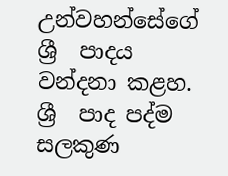උන්වහන්සේගේ ශ්‍රී  පාදය වන්දනා කළහ. ශ්‍රී  පාද පද්ම සලකුණ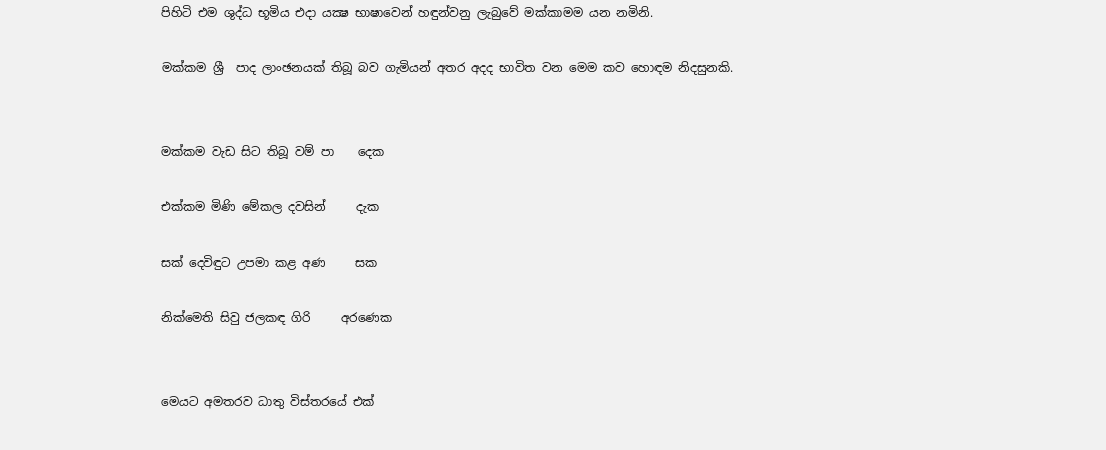පිහිටි එම ශුද්ධ භූමිය එදා යක්‍ෂ භාෂාවෙන් හඳුන්වනු ලැබුවේ මක්කාමම යන නමිනි.

මක්කම ශ්‍රී  පාද ලාංඡනයක් තිබූ බව ගැමියන් අතර අදද භාවිත වන මෙම කව හොඳම නිදසුනකි.


මක්කම වැඩ සිට තිබූ වම් පා    දෙක

එක්කම මිණි මේකල දවසින්     දැක

සක් දෙවිඳුට උපමා කළ අණ     සක

නික්මෙති සිවු ජලකඳ ගිරි     අරණෙක


මෙයට අමතරව ධාතු විස්තරයේ එක්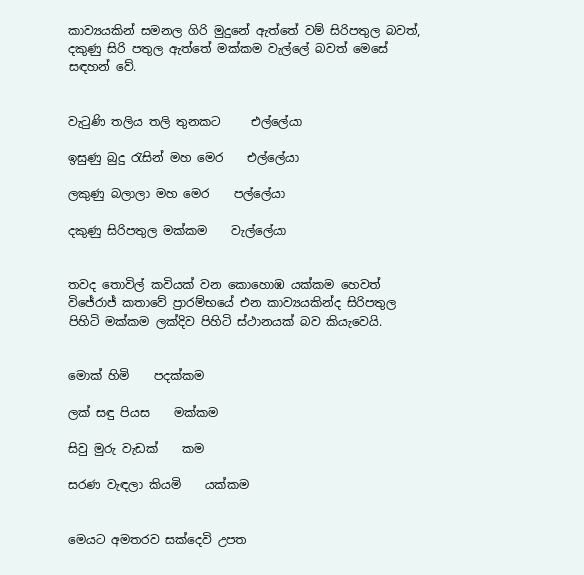කාව්‍යයකින් සමනල ගිරි මුදුනේ ඇත්තේ වම් සිරිපතුල බවත්, දකුණු සිරි පතුල ඇත්තේ මක්කම වැල්ලේ බවත් මෙසේ සඳහන් වේ.


වැටුණි තලිය තලි තුනකට     එල්ලේයා

ඉසුණු බුදු රැසින් මහ මෙර    එල්ලේයා

ලකුණු බලාලා මහ මෙර    පල්ලේයා

දකුණු සිරිපතුල මක්කම    වැල්ලේයා


තවද තොවිල් කවියක් වන කොහොඹ යක්කම හෙවත් විජේරාජ් කතාවේ ප්‍රාරම්භයේ එන කාව්‍යයකින්ද සිරිපතුල පිහිටි මක්කම ලක්දිව පිහිටි ස්ථානයක් බව කියැවෙයි.


මොක් හිමි    පදක්කම

ලක් සඳු පියස    මක්කම

සිවු මුරු වැඩක්    කම

සරණ වැඳලා කියමි    යක්කම


මෙයට අමතරව සක්දෙවි උපත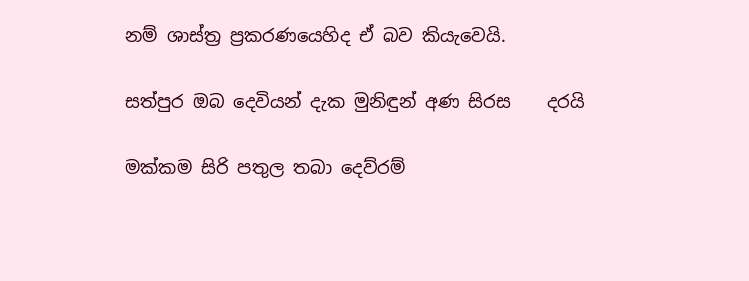නම් ශාස්ත්‍ර ප්‍රකරණයෙහිද ඒ බව කියැවෙයි.

සත්පුර ඔබ දෙවියන් දැක මුනිඳුන් අණ සිරස    දරයි

මක්කම සිරි පතුල තබා දෙව්රම්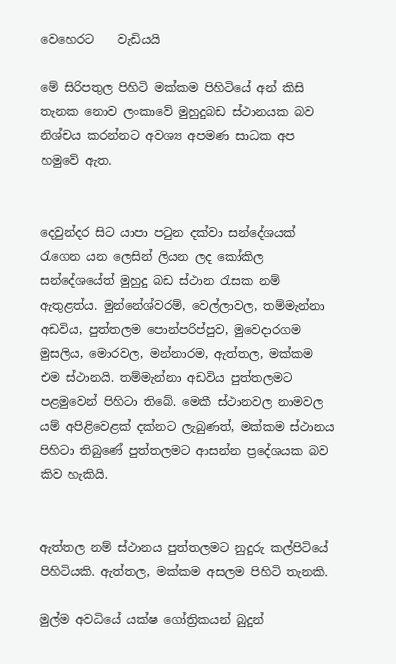වෙහෙරට    වැඩියයි

මේ සිරිපතුල පිහිටි මක්කම පිහිටියේ අන් කිසි තැනක නොව ලංකාවේ මුහුදුබඩ ස්ථානයක බව නිශ්චය කරන්නට අවශ්‍ය අපමණ සාධක අප හමුවේ ඇත.


දෙවුන්දර සිට යාපා පටුන දක්වා සන්දේශයක් රැගෙන යන ලෙසින් ලියන ලද කෝකිල සන්දේශයේත් මුහුදු බඩ ස්ථාන රැසක නම් ඇතුළත්ය. මුන්නේශ්වරම්, වෙල්ලාවල, තම්මැන්නා අඩවිය, පුත්තලම පොන්පරිප්පුව, මුව‍ෙදාරගම මුසලිය, මොරවල, මන්නාරම, ඇත්තල, මක්කම එම ස්ථානයි. තම්මැන්නා අඩවිය පුත්තලමට පළමුවෙන් පිහිටා තිබේ. මෙකී ස්ථානවල නාමවල යම් අපිළිවෙළක් දක්නට ලැබුණත්, මක්කම ස්ථානය පිහිටා තිබුණේ පුත්තලමට ආසන්න ප්‍රදේශයක බව කිව හැකියි.


ඇත්තල නම් ස්ථානය පුත්තලමට නුදුරු කල්පිටියේ පිහිටියකි. ඇත්තල, මක්කම අසලම පිහිටි තැනකි.

මුල්ම අවධියේ යක්ෂ ගෝත්‍රිකයන් බුදුන්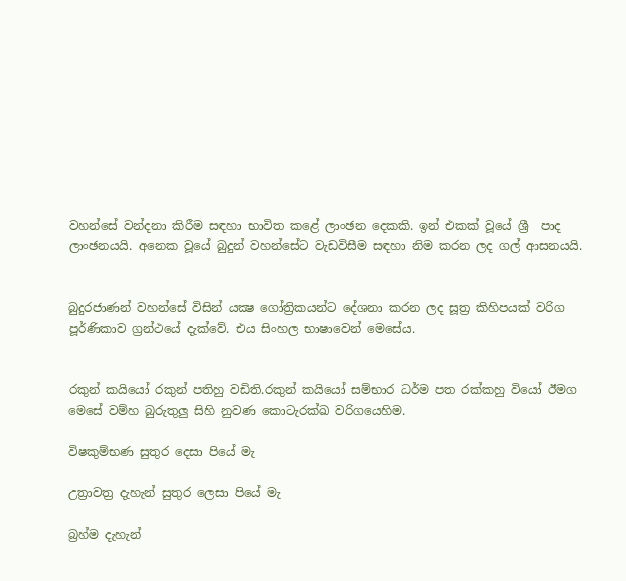වහන්සේ වන්දනා කිරීම සඳහා භාවිත කළේ ලාංඡන දෙකකි. ඉන් එකක් වූයේ ශ්‍රී  පාද ලාංඡනයයි. අනෙක වූයේ බුදුන් වහන්සේට වැඩවිසීම සඳහා නිම කරන ලද ගල් ආසනයයි.


බුදුරජාණන් වහන්සේ විසින් යක්‍ෂ ගෝත්‍රිකයන්ට දේශනා කරන ලද සූත්‍ර කිහිපයක් වරිග පූර්ණිකාව ග්‍රන්ථයේ දැක්වේ. එය සිංහල භාෂාවෙන් මෙසේය.


රකුන් කයියෝ රකුන් පතිහු වඩිති.රකුන් කයියෝ සම්භාර ධර්ම පත රක්කහු වියෝ ඊමග මෙසේ වම්හ බුරුතුලු සිහි නුවණ කොටැරක්ඛ වරිගයෙහිම.

විෂකුම්භණ සුතුර දෙසා පියේ මැ

උත්‍රාවත්‍ර දැහැන් සුතුර ලෙසා පියේ මැ

බ්‍රහ්ම දැහැන්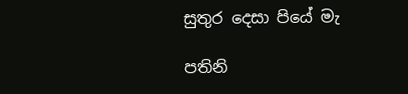සුතුර දෙසා පියේ මැ

පතිනි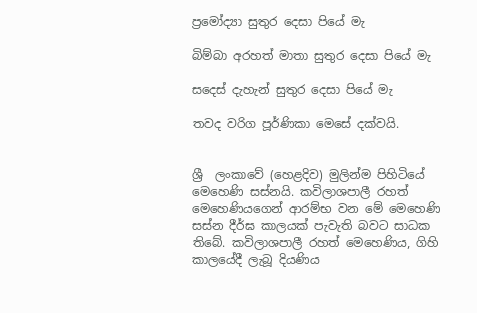ප්‍රමෝද්‍යා සුතුර දෙසා පියේ මැ

බිම්බා අරහත් මාතා සුතුර දෙසා පියේ මැ

සදෙස් දැහැන් සුතුර දෙසා පියේ මැ

තවද වරිග පූර්ණිකා මෙසේ දක්වයි.


ශ්‍රී  ලංකාවේ (හෙළදිව) මුලින්ම පිහිටියේ මෙහෙණි සස්නයි. කවිලාශපාලී රහත් මෙහෙණියගෙන් ආරම්භ වන මේ මෙහෙණි සස්න දීර්ඝ කාලයක් පැවැති බවට සාධක තිබේ. කවිලාශපාලී රහත් මෙහෙණිය, ගිහි කාලයේදී ලැබූ දියණිය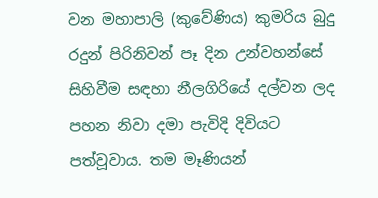වන මහාපාලි (කුවේණිය) කුමරිය බුදු රදුන් පිරිනිවන් පෑ දින උන්වහන්සේ සිහිවීම සඳහා නීලගිරියේ දල්වන ලද පහන නිවා දමා පැවිදි දිවියට පත්වූවාය. තම මෑණියන්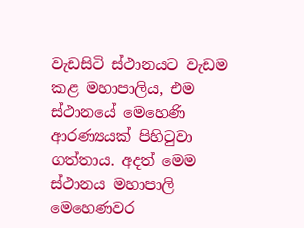වැඩසිටි ස්ථානයට වැඩම කළ මහාපාලිය, එම ස්ථානයේ මෙහෙණි ආරණ්‍යයක් පිහිටුවා ගත්තාය. අදත් මෙම ස්ථානය මහාපාලි මෙහෙණවර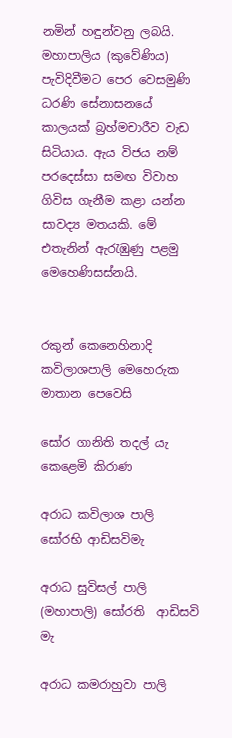නමින් හඳුන්වනු ලබයි. මහාපාලිය (කුවේණිය) පැවිදිවීමට පෙර වෙසමුණි ධරණි සේනාසනයේ කාලයක් බ්‍රහ්මචාරීව වැඩ සිටියාය. ඇය විජය නම් පරදෙස්සා සමඟ විවාහ ගිවිස ගැනීම කළා යන්න සාවද්‍ය මතයකි. මේ එතැනින් ඇරැඹුණු පළමු මෙහෙණිසස්නයි.


රකුන් කෙනෙහිනාදි කවිලාශපාලි මෙහෙරුක මාතාන පෙවෙසි

සෝර ගානිති තදල් යැ කෙළෙමි කිරාණ

අරාධ කවිලාශ පාලි සෝරභි ආඩිසවිමැ

අරාධ සුවිසල් පාලි (මහාපාලි) සෝරති  ආඩිසවි මැ

අරාධ කමරාහුවා පාලි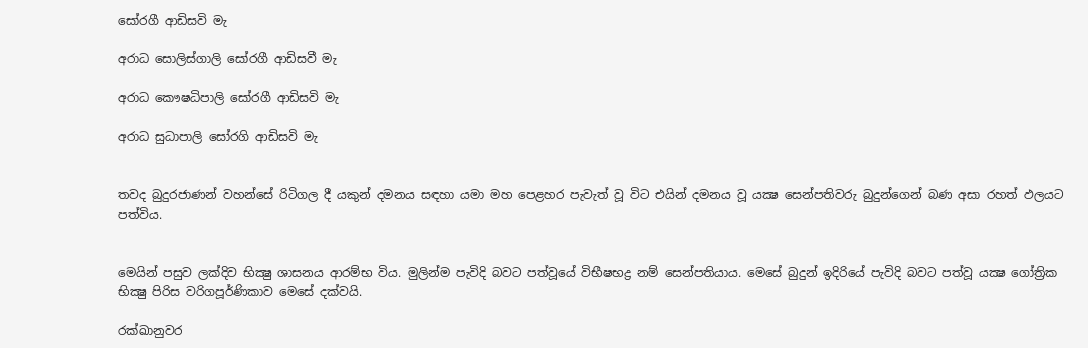සෝරගී ආඩිසවි මැ

අරාධ සොලිස්ගාලි සෝරගී ආඩිසවී මැ

අරාධ කෞෂධිපාලි සෝරගී ආඩිසවි මැ

අරාධ සුධාපාලි සෝරගි ආඩිසවි මැ


තවද බුදුරජාණන් වහන්සේ රිටිගල දී යකුන් දමනය සඳහා යමා මහ පෙළහර පැවැත් වූ විට එයින් දමනය වූ යක්‍ෂ සෙන්පතිවරු බුදුන්ගෙන් බණ අසා රහත් ඵලයට පත්විය.


මෙයින් පසුව ලක්දිව භික්‍ෂු ශාසනය ආරම්භ විය. මුලින්ම පැවිදි බවට පත්වූයේ විභීෂභද්‍ර නම් සෙන්පතියාය. මෙසේ බුදුන් ඉදිරියේ පැවිදි බවට පත්වූ යක්‍ෂ ගෝත්‍රික භික්‍ෂු පිරිස වරිගපූර්ණිකාව මෙසේ දක්වයි.

රක්ඛානුවර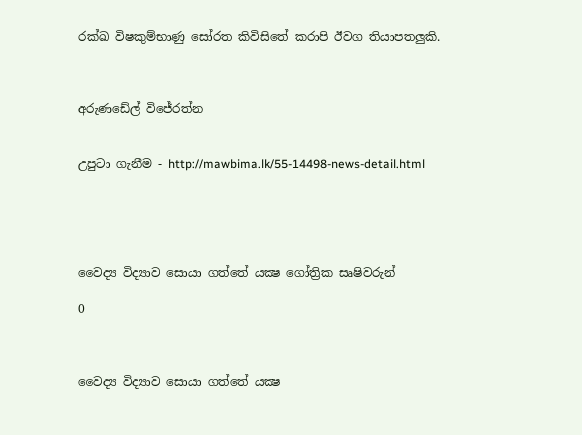රක්ඛ විෂකුම්භාණු සෝරත කිවිසිතේ කරාපි ඊවග තියාපතලුකි.



අරුණඩේල් විජේරත්න


උපුටා ගැනීම - http://mawbima.lk/55-14498-news-detail.html





වෛද්‍ය විද්‍යාව සොයා ගත්තේ යක්‍ෂ ගෝත්‍රික සෘෂිවරුන්

0



වෛද්‍ය විද්‍යාව සොයා ගත්තේ යක්‍ෂ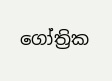ගෝත්‍රික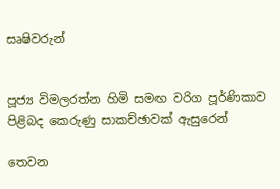සෘෂිවරුන්


පූජ්‍ය විමලරත්න හිමි සමඟ වරිග පූර්ණිකාව පිළිබද කෙරුණු සාකච්ඡාවක් ඇසුරෙන්

තෙවන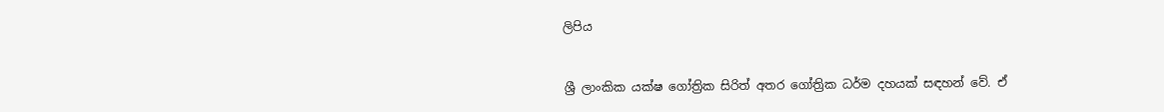ලිපිය


ශ්‍රී ලාංකික යක්ෂ ගෝත්‍රික සිරිත් අතර ගෝත්‍රික ධර්ම දහයක් සඳහන් වේ. ඒ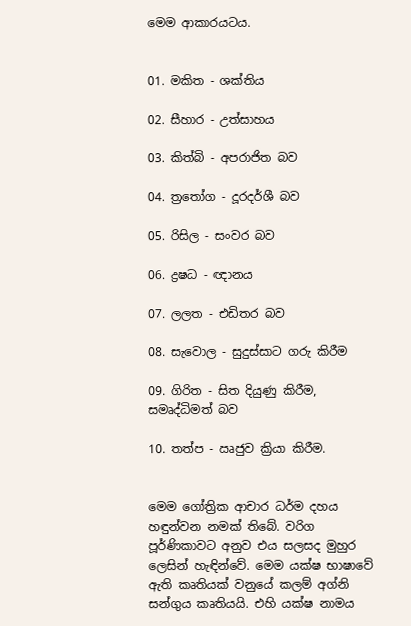මෙම ආකාරයටය.


01. මකිත - ශක්තිය

02. සීහාර - උත්සාහය

03. කිත්බි - අපරාජිත බව

04. ත්‍රතෝග - දූරදර්ශී බව

05. රිසිල - සංවර බව

06. ද්‍රෂධ - ඥානය

07. ලලත - එඩිතර බව

08. සැවොල - සුදුස්සාට ගරු කිරීම

09. ගිරිත - සිත දියුණු කිරීම, සමෘද්ධිමත් බව

10. තත්ප - ඍජුව ක්‍රියා කිරීම.


මෙම ගෝත්‍රික ආචාර ධර්ම දහය හඳුන්වන නමක් තිබේ. වරිග පූර්ණිකාවට අනුව එය සලසද මුහුර ලෙසින් හැඳින්වේ. මෙම යක්ෂ භාෂාවේ ඇති කෘතියක් වනුයේ කලම් අග්නි සන්ගුය කෘතියයි. එහි යක්ෂ නාමය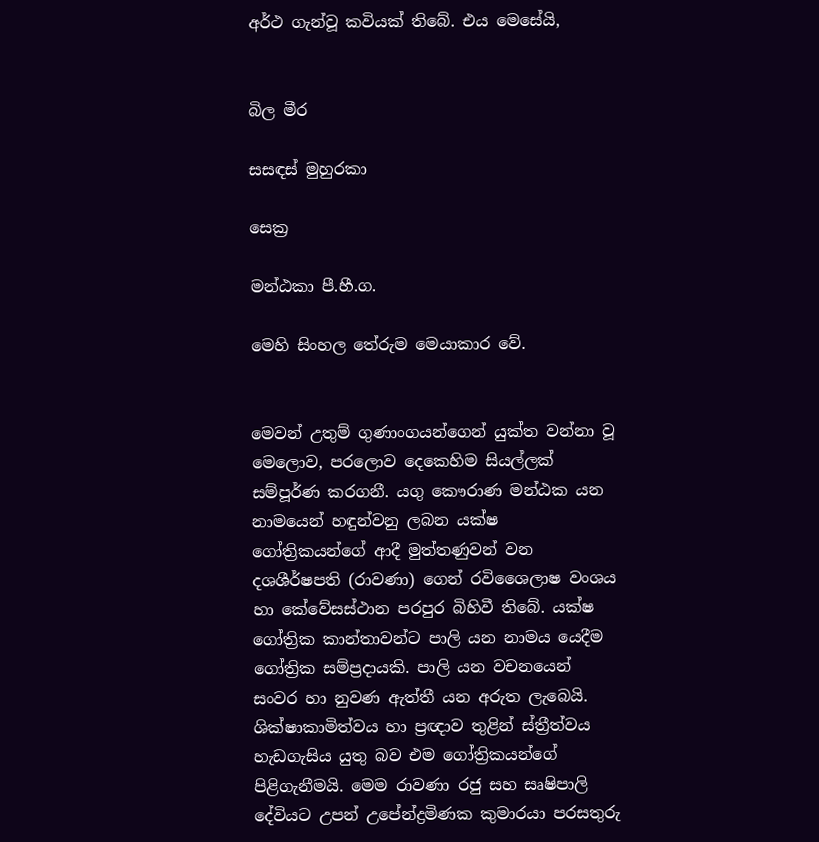අර්ථ ගැන්වූ කවියක් තිබේ. එය මෙසේයි,


බිල මීර

සසඳස් මුහුරකා

සෙක්‍ර

මන්ඨකා පී.හී.ග.

මෙහි සිංහල තේරුම මෙයාකාර වේ.


මෙවන් උතුම් ගුණාංගයන්ගෙන් යුක්ත වන්නා වූ මෙලොව, පරලොව දෙකෙහිම සියල්ලක් සම්පූර්ණ කරගනී. යගු කෞරාණ මන්ඨක යන නාමයෙන් හඳුන්වනු ලබන යක්ෂ ගෝත්‍රිකයන්ගේ ආදී මුත්තණුවන් වන දශශීර්ෂපති (රාවණා) ගෙන් රවිශෛලාෂ වංශය හා කේවේසස්ථාන පරපුර බිහිවී තිබේ. යක්ෂ ගෝත්‍රික කාන්තාවන්ට පාලි යන නාමය යෙදීම ගෝත්‍රික සම්ප්‍රදායකි. පාලි යන වචනයෙන් සංවර හා නුවණ ඇත්තී යන අරුත ලැබෙයි. ශික්ෂාකාමිත්වය හා ප්‍රඥාව තුළින් ස්ත්‍රීත්වය හැඩගැසිය යුතු බව එම ගෝත්‍රිකයන්ගේ පිළිගැනීමයි. මෙම රාවණා රජු සහ සෘෂිපාලි දේවියට උපන් උපේන්ද්‍රමිණක කුමාරයා පරසතුරු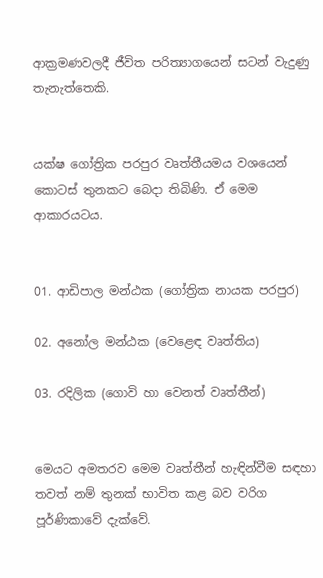ආක්‍රමණවලදී ජීවිත පරිත්‍යාගයෙන් සටන් වැදුණු තැනැත්තෙකි.


යක්ෂ ගෝත්‍රික පරපුර වෘත්තීයමය වශයෙන් කොටස් තුනකට බෙදා තිබිණි. ඒ මෙම ආකාරයටය.


01. ආඩිපාල මන්ඨක (ගෝත්‍රික නායක පරපුර)

02. අනෝල මන්ඨක (වෙළෙඳ වෘත්තිය)

03. රදිලික (ගොවි හා වෙනත් වෘත්තීන්)


මෙයට අමතරව මෙම වෘත්තීන් හැඳින්වීම සඳහා තවත් නම් තුනක් භාවිත කළ බව වරිග පූර්ණිකාවේ දැක්වේ.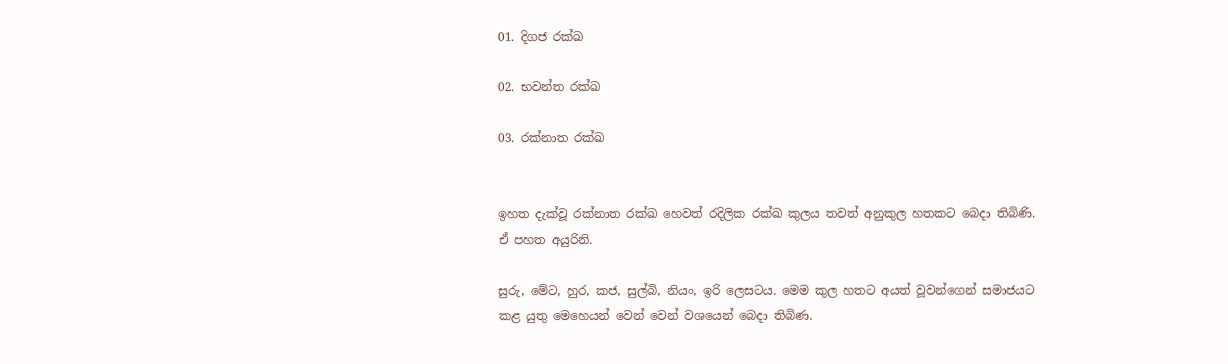01. දිගජ රක්ඛ

02. භවන්ත රක්ඛ

03. රක්නාත රක්ඛ


ඉහත දැක්වූ රක්නාත රක්ඛ හෙවත් රදිලික රක්ඛ කුලය තවත් අනුකුල හතකට බෙදා තිබිණි. ඒ පහත අයුරිනි.

සුරු, මේට, හුර, කජ, සුල්බි, නියං, ඉරි ලෙසටය. මෙම කුල හතට අයත් වූවන්ගෙන් සමාජයට කළ යුතු මෙහෙයන් වෙන් වෙන් වශයෙන් බෙදා තිබිණ.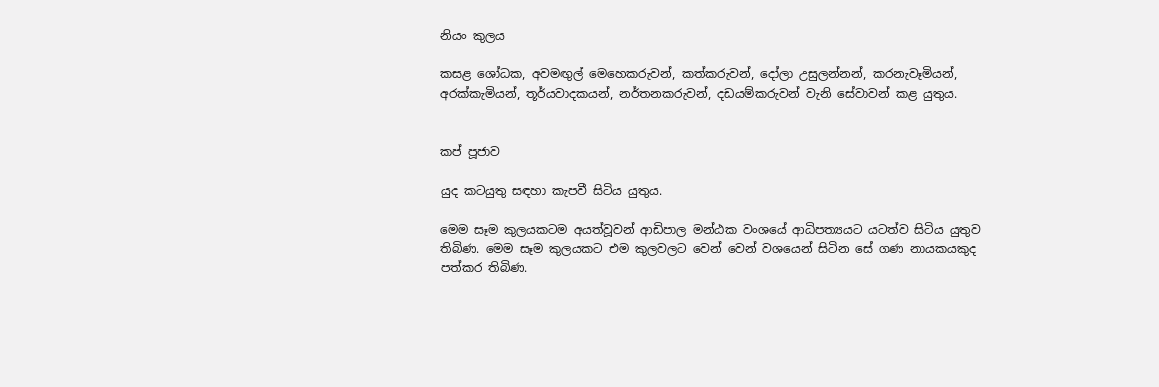නියං කුලය

කසළ ශෝධක, අවමඟුල් මෙහෙකරුවන්, කත්කරුවන්, දෝලා උසුලන්නන්, කරනැවෑමියන්, අරක්කැමියන්, තූර්යවාදකයන්, නර්තනකරුවන්, දඩයම්කරුවන් වැනි සේවාවන් කළ යුතුය.


කප් පූජාව

යුද කටයුතු සඳහා කැපවී සිටිය යුතුය.

මෙම සෑම කුලයකටම අයත්වූවන් ආඩිපාල මන්ඨක වංශයේ ආධිපත්‍යයට යටත්ව සිටිය යුතුව තිබිණ. මෙම සෑම කුලයකට එම කුලවලට වෙන් වෙන් වශයෙන් සිටින සේ ගණ නායකයකුද පත්කර තිබිණ.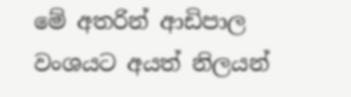මේ අතරින් ආඩිපාල වංශයට අයත් නිලයන්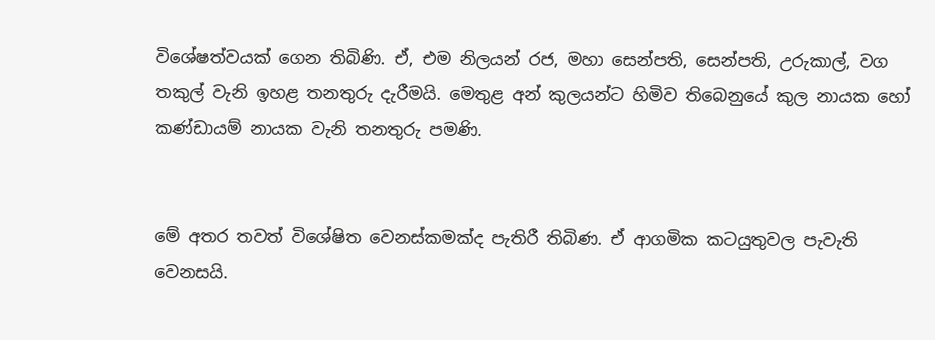විශේෂත්වයක් ගෙන තිබිණි. ඒ, එම නිලයන් රජ, මහා සෙන්පති, සෙන්පති, උරුකාල්, වග තකුල් වැනි ඉහළ තනතුරු දැරීමයි. මෙතුළ අන් කුලයන්ට හිමිව තිබෙනුයේ කුල නායක හෝ කණ්ඩායම් නායක වැනි තනතුරු පමණි.


මේ අතර තවත් විශේෂිත වෙනස්කමක්ද පැතිරී තිබිණ. ඒ ආගමික කටයුතුවල පැවැති වෙනසයි.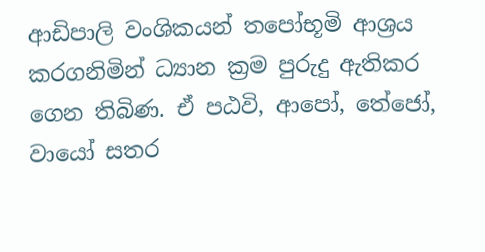ආඩිපාලි වංශිකයන් තපෝභූමි ආශ්‍රය කරගනිමින් ධ්‍යාන ක්‍රම පුරුදු ඇතිකර ගෙන තිබිණ. ඒ පඨවි, ආපෝ, තේජෝ, වායෝ සතර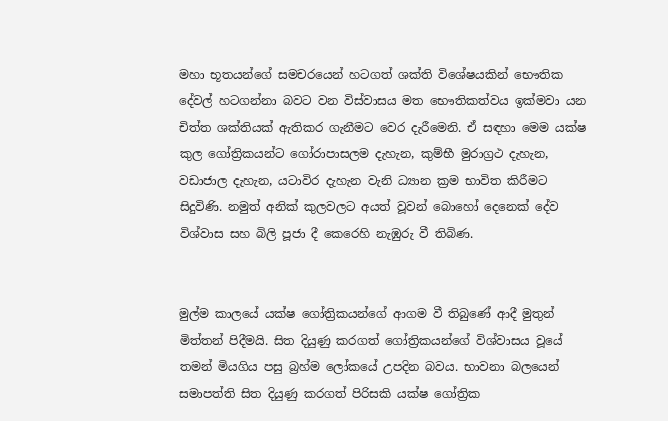මහා භූතයන්ගේ සමචරයෙන් හටගත් ශක්ති විශේෂයකින් භෞතික දේවල් හටගන්නා බවට වන විස්වාසය මත භෞතිකත්වය ඉක්මවා යන චිත්ත ශක්තියක් ඇතිකර ගැනීමට වෙර දැරීමෙනි. ඒ සඳහා මෙම යක්ෂ කුල ගෝත්‍රිකයන්ට ගෝරාපාසලම දැහැන, කුම්භී මුරාග්‍රථ දැහැන, වඩාජාල දැහැන, යටාවිර දැහැන වැනි ධ්‍යාන ක්‍රම භාවිත කිරීමට සිදුවිණි. නමුත් අනික් කුලවලට අයත් වූවන් බොහෝ දෙනෙක් දේව විශ්වාස සහ බිලි පූජා දී කෙරෙහි නැඹුරු වී තිබිණ.


මුල්ම කාලයේ යක්ෂ ගෝත්‍රිකයන්ගේ ආගම වී තිබුණේ ආදී මුතුන් මිත්තන් පිදීමයි. සිත දියුණු කරගත් ගෝත්‍රිකයන්ගේ විශ්වාසය වූයේ තමන් මියගිය පසු බ්‍රහ්ම ලෝකයේ උපදින බවය. භාවනා බලයෙන් සමාපත්ති සිත දියුණු කරගත් පිරිසකි යක්ෂ ගෝත්‍රික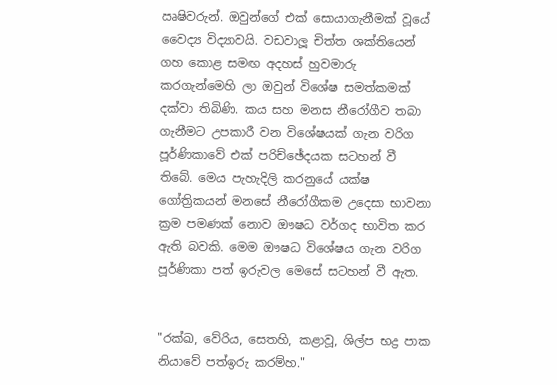ඍෂිවරුන්. ඔවුන්ගේ එක් සොයාගැනීමක් වූයේ වෛද්‍ය විද්‍යාවයි. වඩවාලූ චිත්ත ශක්තියෙන් ගහ කොළ සමඟ අදහස් හුවමාරු කරගැන්මෙහි ලා ඔවුන් විශේෂ සමත්කමක් දක්වා තිබිණි. කය සහ මනස නීරෝගීව තබා ගැනීමට උපකාරී වන විශේෂයක් ගැන වරිග පූර්ණිකාවේ එක් පරිච්ඡේදයක සටහන් වී තිබේ. මෙය පැහැදිලි කරනුයේ යක්ෂ ගෝත්‍රිකයන් මනසේ නීරෝගීකම උදෙසා භාවනා ක්‍රම පමණක් නොව ඖෂධ වර්ගද භාවිත කර ඇති බවකි. මෙම ඖෂධ විශේෂය ගැන වරිග පූර්ණිකා පත් ඉරුවල මෙසේ සටහන් වී ඇත.


"රක්ඛ, වේරිය, සෙතහි, කළාවූ, ශිල්ප භද්‍ර පාක නියාවේ පත්ඉරු කරම්හ."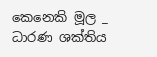කෙනෙකි මූල _ ධාරණ ශක්තිය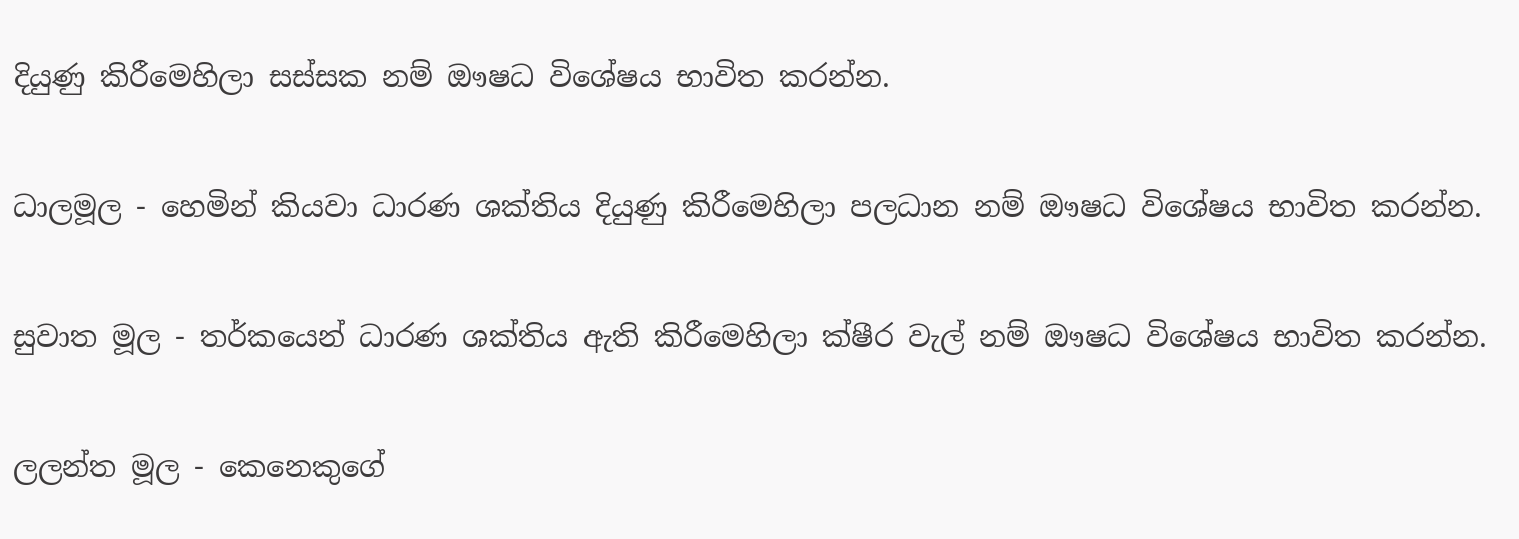දියුණු කිරීමෙහිලා සස්සක නම් ඖෂධ විශේෂය භාවිත කරන්න.

ධාලමූල - හෙමින් කියවා ධාරණ ශක්තිය දියුණු කිරීමෙහිලා පලධාන නම් ඖෂධ විශේෂය භාවිත කරන්න.

සුවාත මූල - තර්කයෙන් ධාරණ ශක්තිය ඇති කිරීමෙහිලා ක්ෂීර වැල් නම් ඖෂධ විශේෂය භාවිත කරන්න.

ලලන්ත මූල - කෙනෙකුගේ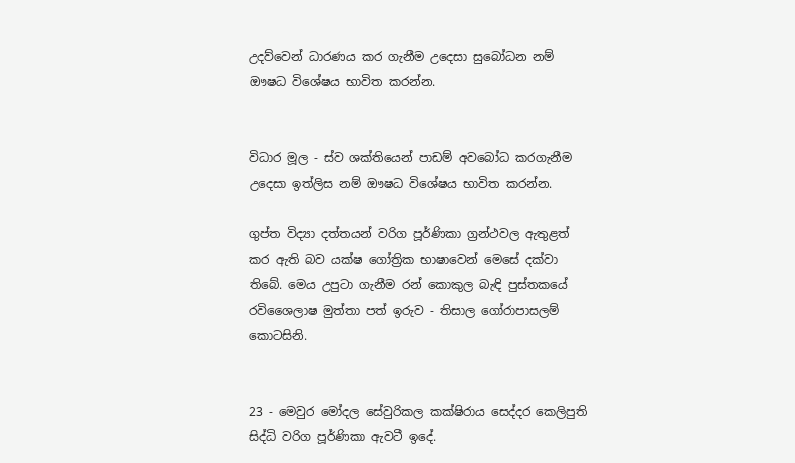උදව්වෙන් ධාරණය කර ගැනීම උදෙසා සුබෝධන නම් ඖෂධ විශේෂය භාවිත කරන්න.


විධාර මූල - ස්ව ශක්තියෙන් පාඩම් අවබෝධ කරගැනීම උදෙසා ඉත්ලිස නම් ඖෂධ විශේෂය භාවිත කරන්න.

ගුප්ත විද්‍යා දත්තයන් වරිග පූර්ණිකා ග්‍රන්ථවල ඇතුළත් කර ඇති බව යක්ෂ ගෝත්‍රික භාෂාවෙන් මෙසේ දක්වා තිබේ. මෙය උපුටා ගැනීම රන් කොකුල බැඳි පුස්තකයේ රවිශෛලාෂ මුත්තා පත් ඉරුව - තිසාල ගෝරාපාසලම් කොටසිනි.


23 - මෙවුර මෝදල සේවුරිකල කක්ෂිරාය සෙද්දර කෙලිපුති සිද්ධි වරිග පූර්ණිකා ඇවටී ඉදේ.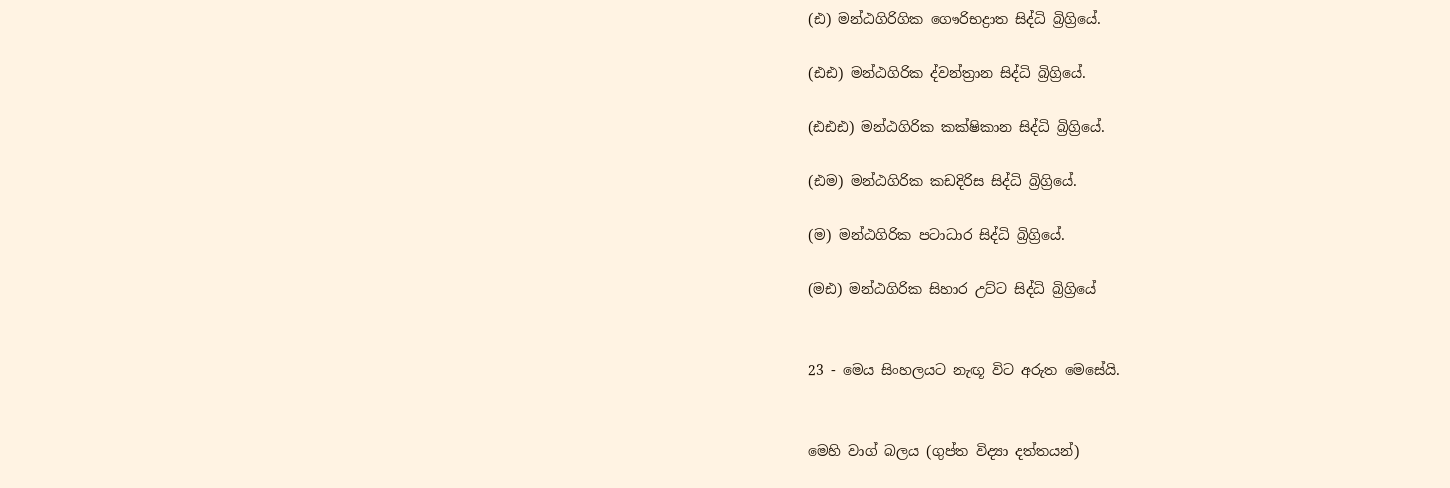(ඪ) මන්ඨගිරිගික ගෞරිභද්‍රාත සිද්ධි බ්‍රිග්‍රියේ.

(ඪඪ) මන්ඨගිරික ද්වන්ත්‍රාන සිද්ධි බ්‍රිග්‍රියේ.

(ඪඪඪ) මන්ඨගිරික කක්ෂිකාන සිද්ධි බ්‍රිග්‍රියේ.

(ඪම) මන්ඨගිරික කඩදිරිස සිද්ධි බ්‍රිග්‍රියේ.

(ම) මන්ඨගිරික පටාධාර සිද්ධි බ්‍රිග්‍රියේ.

(මඪ) මන්ඨගිරික සිහාර උට්ට සිද්ධි බ්‍රිග්‍රියේ


23 - මෙය සිංහලයට නැඟූ විට අරුත මෙසේයි.


මෙහි වාග් බලය (ගුප්ත විද්‍යා දත්තයන්)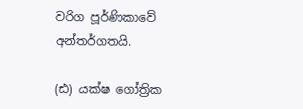වරිග පූර්ණිකාවේ අන්තර්ගතයි.

(ඪ) යක්ෂ ගෝත්‍රික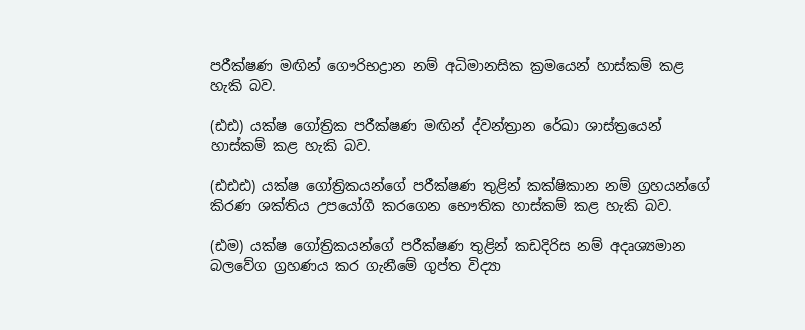පරීක්ෂණ මඟින් ගෞරිභද්‍රාන නම් අධිමානසික ක්‍රමයෙන් හාස්කම් කළ හැකි බව.

(ඪඪ) යක්ෂ ගෝත්‍රික පරීක්ෂණ මඟින් ද්වන්ත්‍රාන රේඛා ශාස්ත්‍රයෙන් හාස්කම් කළ හැකි බව.

(ඪඪඪ) යක්ෂ ගෝත්‍රිකයන්ගේ පරීක්ෂණ තුළින් කක්ෂිකාන නම් ග්‍රහයන්ගේ කිරණ ශක්තිය උපයෝගී කරගෙන භෞතික හාස්කම් කළ හැකි බව.

(ඪම) යක්ෂ ගෝත්‍රිකයන්ගේ පරීක්ෂණ තුළින් කඩදිරිස නම් අදෘශ්‍යමාන බලවේග ග්‍රහණය කර ගැනීමේ ගුප්ත විද්‍යා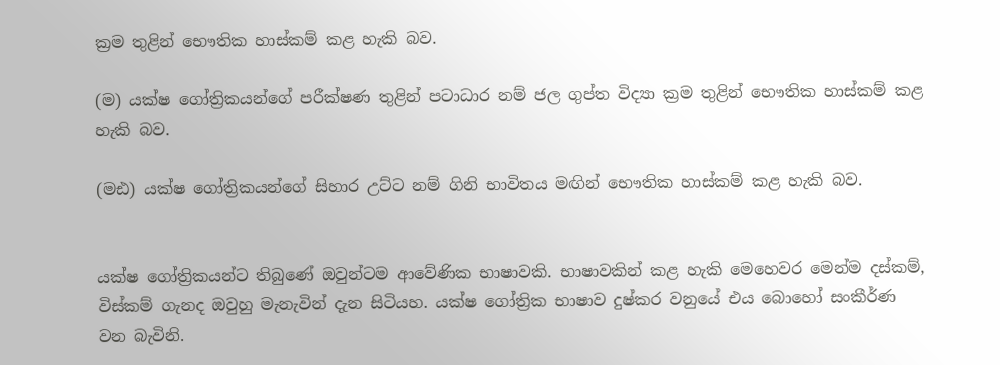ක්‍රම තුළින් භෞතික හාස්කම් කළ හැකි බව.

(ම) යක්ෂ ගෝත්‍රිකයන්ගේ පරීක්ෂණ තුළින් පටාධාර නම් ජල ගුප්ත විද්‍යා ක්‍රම තුළින් භෞතික හාස්කම් කළ හැකි බව.

(මඪ) යක්ෂ ගෝත්‍රිකයන්ගේ සිහාර උට්ට නම් ගිනි භාවිතය මඟින් භෞතික හාස්කම් කළ හැකි බව.


යක්ෂ ගෝත්‍රිකයන්ට තිබුණේ ඔවුන්ටම ආවේණික භාෂාවකි. භාෂාවකින් කළ හැකි මෙහෙවර මෙන්ම දස්කම්, විස්කම් ගැනද ඔවුහු මැනැවින් දැන සිටියහ. යක්ෂ ගෝත්‍රික භාෂාව දුෂ්කර වනුයේ එය බොහෝ සංකීර්ණ වන බැවිනි.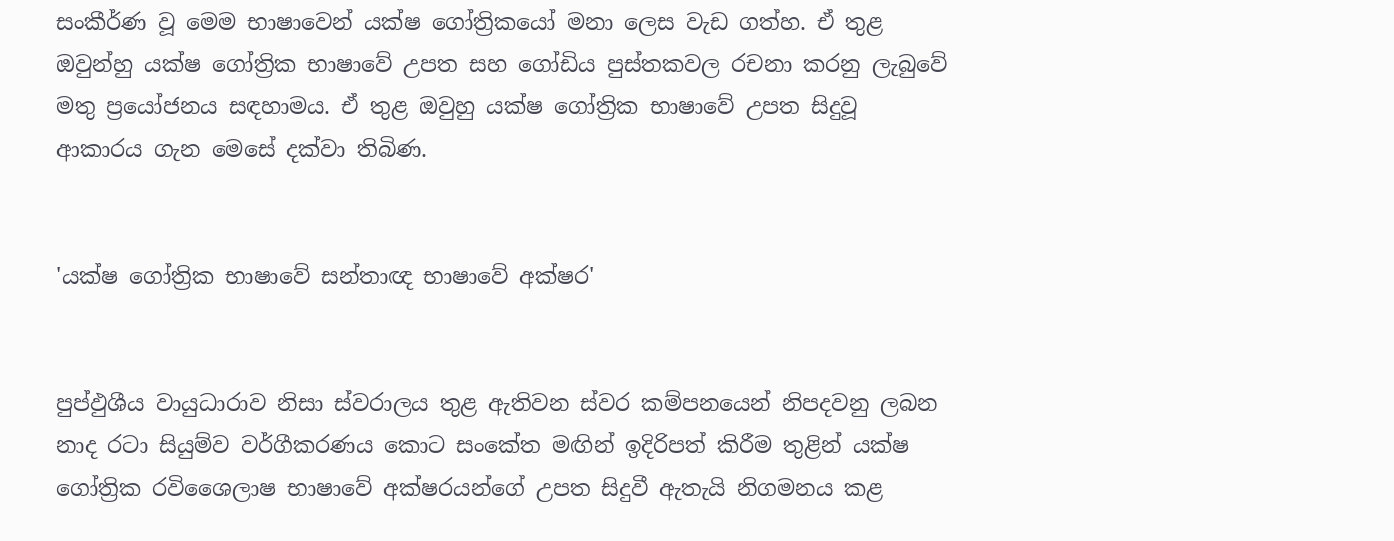සංකීර්ණ වූ මෙම භාෂාවෙන් යක්ෂ ගෝත්‍රිකයෝ මනා ලෙස වැඩ ගත්හ. ඒ තුළ ඔවුන්හු යක්ෂ ගෝත්‍රික භාෂාවේ උපත සහ ගෝඩිය පුස්තකවල රචනා කරනු ලැබුවේ මතු ප්‍රයෝජනය සඳහාමය. ඒ තුළ ඔවුහු යක්ෂ ගෝත්‍රික භාෂාවේ උපත සිදුවූ ආකාරය ගැන මෙසේ දක්වා තිබිණ.


'යක්ෂ ගෝත්‍රික භාෂාවේ සන්තාඥ භාෂාවේ අක්ෂර'


පුප්ඵුශීය වායුධාරාව නිසා ස්වරාලය තුළ ඇතිවන ස්වර කම්පනයෙන් නිපදවනු ලබන නාද රටා සියුම්ව වර්ගීකරණය කොට සංකේත මඟින් ඉදිරිපත් කිරීම තුළින් යක්ෂ ගෝත්‍රික රවිශෛලාෂ භාෂාවේ අක්ෂරයන්ගේ උපත සිදුවී ඇතැයි නිගමනය කළ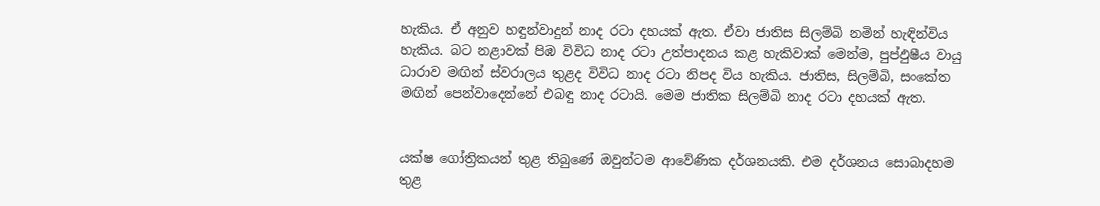හැකිය. ඒ අනුව හඳුන්වාදුන් නාද රටා දහයක් ඇත. ඒවා ජාතිස සිලම්බි නමින් හැඳින්විය හැකිය. බට නළාවක් පිඹ විවිධ නාද රටා උත්පාදනය කළ හැකිවාක් මෙන්ම, පුප්ඵුෂීය වායු ධාරාව මඟින් ස්වරාලය තුළද විවිධ නාද රටා නිපද විය හැකිය. ජාතිස, සිලම්බි, සංකේත මඟින් පෙන්වාදෙන්නේ එබඳු නාද රටායි. මෙම ජාතික සිලම්බි නාද රටා දහයක් ඇත.


යක්ෂ ගෝත්‍රිකයන් තුළ තිබුණේ ඔවුන්ටම ආවේණික දර්ශනයකි. එම දර්ශනය සොබාදහම තුළ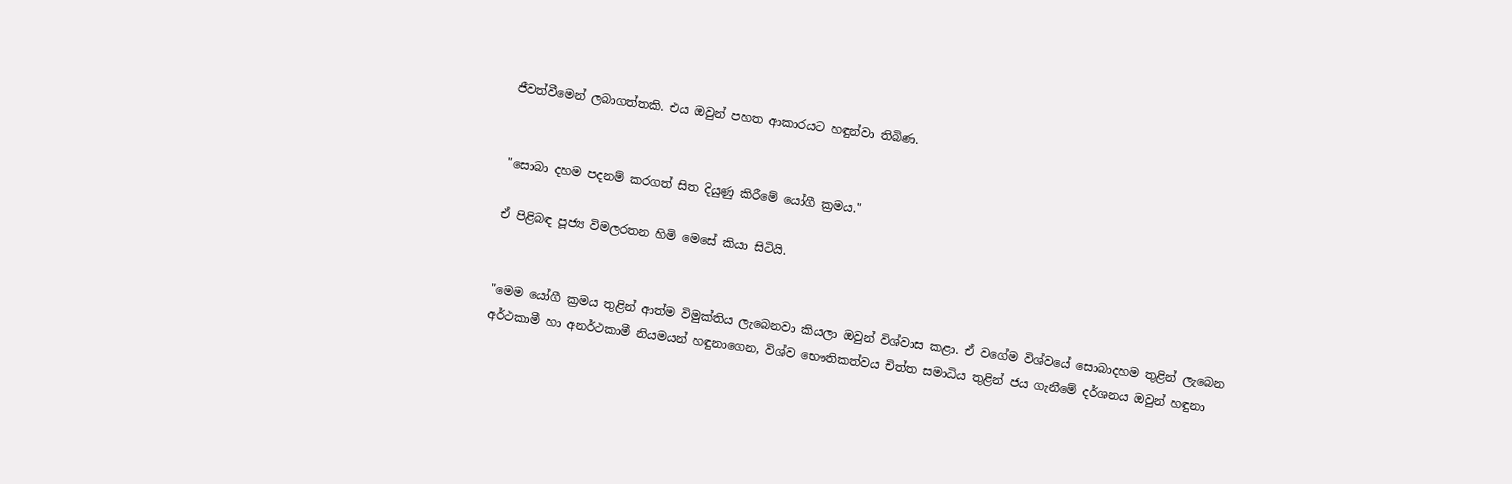ජීවත්වීමෙන් ලබාගත්තකි. එය ඔවුන් පහත ආකාරයට හඳුන්වා තිබිණ.


"සොබා දහම පදනම් කරගත් සිත දියුණු කිරීමේ යෝගී ක්‍රමය."

ඒ පිළිබඳ පූජ්‍ය විමලරතන හිමි මෙසේ කියා සිටියි.


"මෙම යෝගී ක්‍රමය තුළින් ආත්ම විමුක්තිය ලැබෙනවා කියලා ඔවුන් විශ්වාස කළා. ඒ වගේම විශ්වයේ සොබාදහම තුළින් ලැබෙන අර්ථකාමී හා අනර්ථකාමී නියමයන් හඳුනාගෙන, විශ්ව භෞතිකත්වය චිත්ත සමාධිය තුළින් ජය ගැනීමේ දර්ශනය ඔවුන් හඳුනා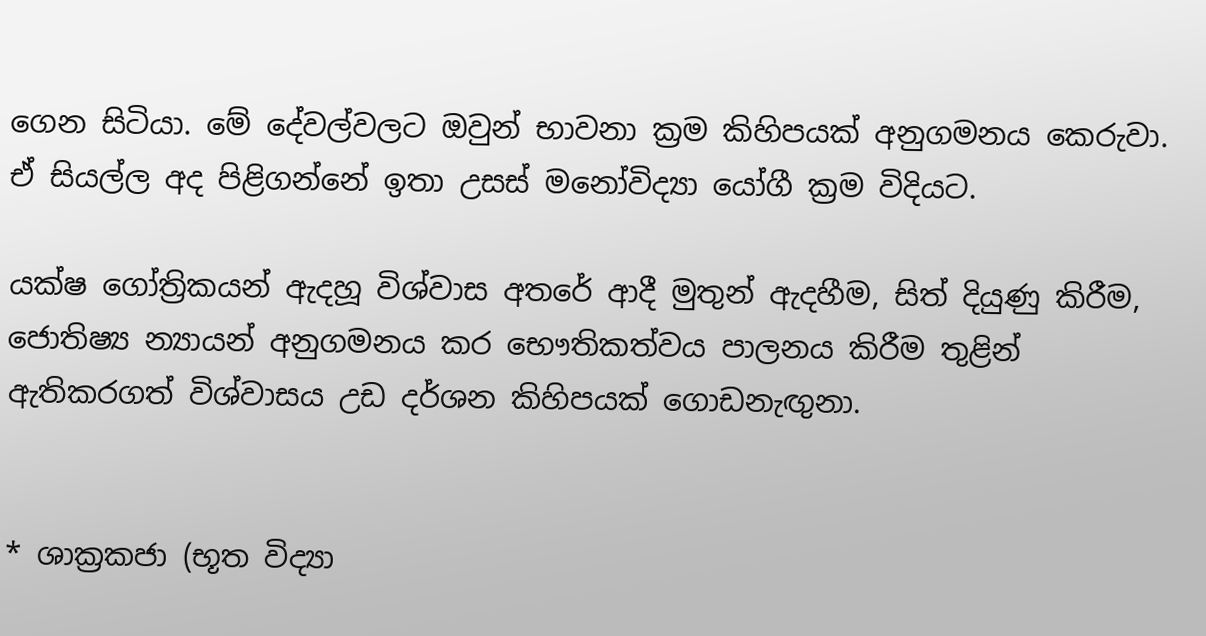ගෙන සිටියා. මේ දේවල්වලට ඔවුන් භාවනා ක්‍රම කිහිපයක් අනුගමනය කෙරුවා. ඒ සියල්ල අද පිළිගන්නේ ඉතා උසස් මනෝවිද්‍යා යෝගී ක්‍රම විදියට.

යක්ෂ ගෝත්‍රිකයන් ඇදහූ විශ්වාස අතරේ ආදී මුතුන් ඇදහීම, සිත් දියුණු කිරීම, ජොතිෂ්‍ය න්‍යායන් අනුගමනය කර භෞතිකත්වය පාලනය කිරීම තුළින් ඇතිකරගත් විශ්වාසය උඩ දර්ශන කිහිපයක් ගොඩනැඟුනා.


* ශාක්‍රකජා (භූත විද්‍යා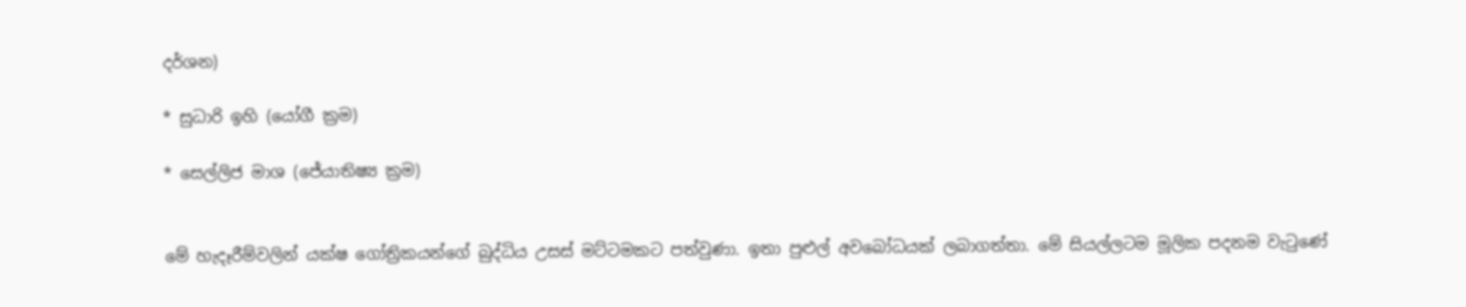දර්ශන)

* සුධාරි ඉහි (යෝගී ක්‍රම)

* සෙල්ලිජ මාශ (ජේ‍යාතිෂ්‍ය ක්‍රම)


මේ හැදෑරීම්වලින් යක්ෂ ගෝත්‍රිකයන්ගේ බුද්ධිය උසස් මට්ටමකට පත්වුණා. ඉතා පුළුල් අවබෝධයක් ලබාගත්තා. මේ සියල්ලටම මූලික පදනම වැටුණේ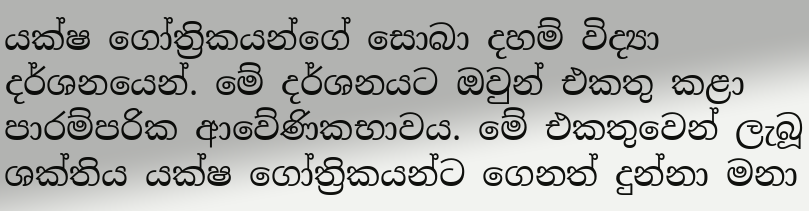යක්ෂ ගෝත්‍රිකයන්ගේ සොබා දහම් විද්‍යා දර්ශනයෙන්. මේ දර්ශනයට ඔවුන් එකතු කළා පාරම්පරික ආවේණිකභාවය. මේ එකතුවෙන් ලැබූ ශක්තිය යක්ෂ ගෝත්‍රිකයන්ට ගෙනත් දුන්නා මනා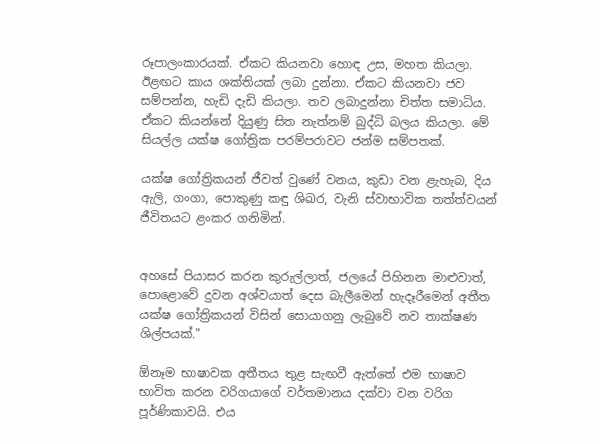රූපාලංකාරයක්. ඒකට කියනවා හොඳ උස, මහත කියලා. ඊළඟට කාය ශක්තියක් ලබා දුන්නා. ඒකට කියනවා ජව සම්පන්න, හැඩි දැඩි කියලා. තව ලබාදුන්නා චිත්ත සමාධිය. ඒකට කියන්නේ දියුණු සිත නැත්නම් බුද්ධි බලය කියලා. මේ සියල්ල යක්ෂ ගෝත්‍රික පරම්පරාවට ජන්ම සම්පතක්.

යක්ෂ ගෝත්‍රිකයන් ජීවත් වුණේ වනය, කුඩා වන ළැහැබ, දිය ඇලි, ගංගා, පොකුණු කඳු ශිඛර, වැනි ස්වාභාවික තත්ත්වයන් ජීවිතයට ළංකර ගනිමින්.


අහසේ පියාසර කරන කුරුල්ලාත්, ජලයේ පිහිනන මාළුවාත්, පොළොවේ දුවන අශ්වයාත් දෙස බැලීමෙන් හැදෑරීමෙන් අතීත යක්ෂ ගෝත්‍රිකයන් විසින් සොයාගනු ලැබුවේ නව තාක්ෂණ ශිල්පයක්."

ඕනෑම භාෂාවක අතීතය තුළ සැඟවී ඇත්තේ එම භාෂාව භාවිත කරන වරිගයාගේ වර්තමානය දක්වා වන වරිග පූර්ණිකාවයි. එය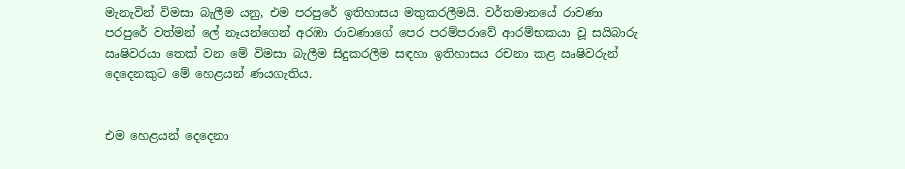මැනැවින් විමසා බැලීම යනු, එම පරපුරේ ඉතිහාසය මතුකරලීමයි. වර්තමානයේ රාවණා පරපුරේ වත්මන් ලේ නෑයන්ගෙන් අරඹා රාවණාගේ පෙර පරම්පරාවේ ආරම්භකයා වූ සයිබාරු ඍෂිවරයා තෙක් වන මේ විමසා බැලීම සිදුකරලීම සඳහා ඉතිහාසය රචනා කළ ඍෂිවරුන් දෙදෙනකුට මේ හෙළයන් ණයගැතිය.


එම හෙළයන් දෙදෙනා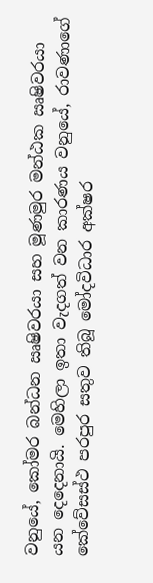වනුයේ, කෝමර බන්ධන ඍෂිවරයා සහ මූණමුර මන්ඨක ඍෂිවරයා යන දෙදෙනායි. මෙහිලා ඉතා වැදගත් වන කාරණය වනුයේ, රාවණාගේ කේවේසස්ථ පරපුර සතුව තිබූ මෝදවිධාර අක්ෂර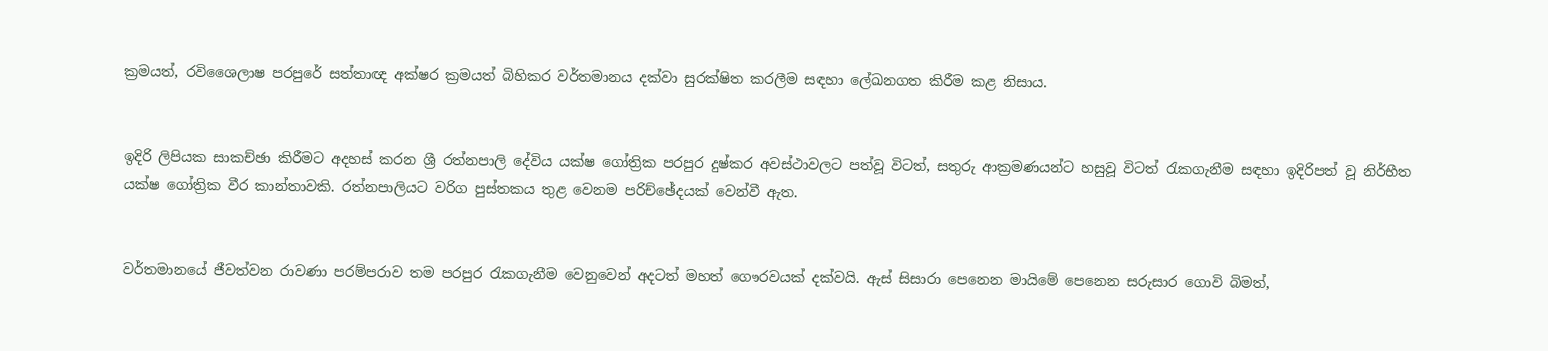ක්‍රමයත්, රවිශෛලාෂ පරපුරේ සත්තාඥ අක්ෂර ක්‍රමයත් බිහිකර වර්තමානය දක්වා සුරක්ෂිත කරලීම සඳහා ලේඛනගත කිරීම කළ නිසාය.


ඉදිරි ලිපියක සාකච්ඡා කිරීමට අදහස් කරන ශ්‍රී රත්නපාලි දේවිය යක්ෂ ගෝත්‍රික පරපුර දුෂ්කර අවස්ථාවලට පත්වූ විටත්, සතුරු ආක්‍රමණයන්ට හසුවූ විටත් රැකගැනීම සඳහා ඉදිරිපත් වූ නිර්භීත යක්ෂ ගෝත්‍රික වීර කාන්තාවකි. රත්නපාලියට වරිග පුස්තකය තුළ වෙනම පරිච්ඡේදයක් වෙන්වී ඇත.


වර්තමානයේ ජීවත්වන රාවණා පරම්පරාව තම පරපුර රැකගැනීම වෙනුවෙන් අදටත් මහත් ගෞරවයක් දක්වයි. ඇස් සිසාරා පෙනෙන මායිමේ පෙනෙන සරුසාර ගොවි බිමත්,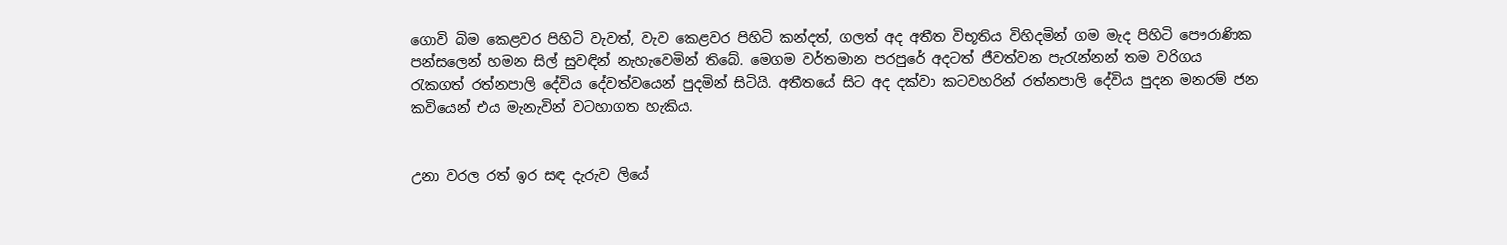ගොවි බිම කෙළවර පිහිටි වැවත්, වැව කෙළවර පිහිටි කන්දත්, ගලත් අද අතීත විභූතිය විහිදමින් ගම මැද පිහිටි පෞරාණික පන්සලෙන් හමන සිල් සුවඳින් නැහැවෙමින් තිබේ. මෙගම වර්තමාන පරපුරේ අදටත් ජීවත්වන පැරැන්නන් තම වරිගය රැකගත් රත්නපාලි දේවිය දේවත්වයෙන් පුදමින් සිටියි. අතීතයේ සිට අද දක්වා කටවහරින් රත්නපාලි දේවිය පුදන මනරම් ජන කවියෙන් එය මැනැවින් වටහාගත හැකිය.


උනා වරල රත් ඉර සඳ දැරුව ලියේ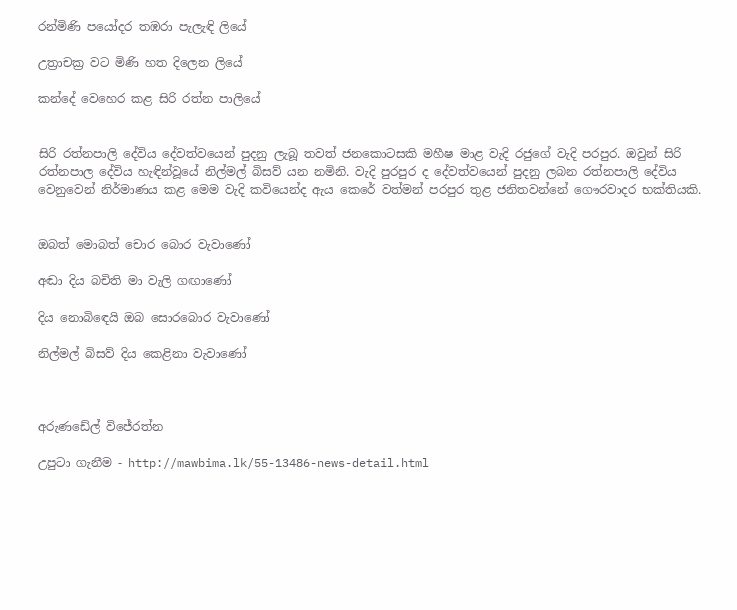රන්මිණි පයෝදර තඹරා පැලැඳි ලියේ

උත්‍රාචක්‍ර වට මිණි හත දිලෙන ලියේ

කන්දේ වෙහෙර කළ සිරි රත්න පාලියේ


සිරි රත්නපාලි දේවිය දේවත්වයෙන් පුදනු ලැබූ තවත් ජනකොටසකි මහීෂ මාළ වැදි රජුගේ වැදි පරපුර. ඔවුන් සිරි රත්නපාල දේවිය හැඳින්වූයේ නිල්මල් බිසව් යන නමිනි. වැදි පුරපුර ද දේවත්වයෙන් පුදනු ලබන රත්නපාලි දේවිය වෙනුවෙන් නිර්මාණය කළ මෙම වැදි කවියෙන්ද ඇය කෙරේ වත්මන් පරපුර තුළ ජනිතවන්නේ ගෞරවාදර භක්තියකි.


ඔබත් මොබත් චොර බොර වැවාණෝ

අඬා දිය බචිති මා වැලි ගඟාණෝ

දිය නොබිඳෙයි ඔබ සොරබොර වැවාණෝ

නිල්මල් බිසව් දිය කෙළිනා වැවාණෝ



අරුණඩේල් විජේරත්න

උපුටා ගැනීම - http://mawbima.lk/55-13486-news-detail.html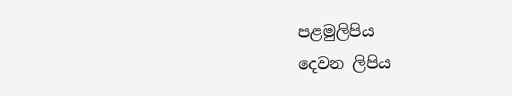පළමුලිපිය
දෙවන ලිපිය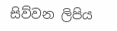සිව්වන ලිපිය